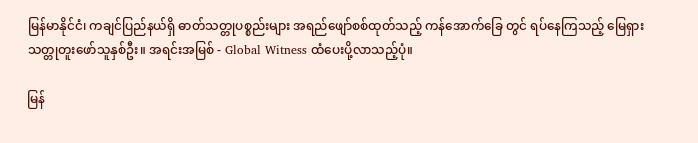မြန်မာနိုင်ငံ၊ ကချင်ပြည်နယ်ရှိ ဓာတ်သတ္တုပစ္စည်းများ အရည်ဖျော်စစ်ထုတ်သည့် ကန်အောက်ခြေ တွင် ရပ်နေကြသည့် မြေရှားသတ္တုတူးဖော်သူနှစ်ဦး။ အရင်းအမြစ် - Global Witness ထံပေးပို့လာသည့်ပုံ။

မြန်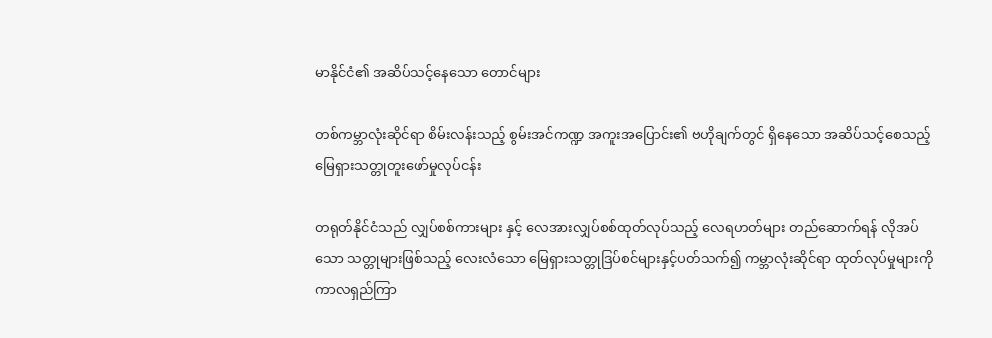မာနိုင်ငံ၏ အဆိပ်သင့်နေသော တောင်များ

တစ်ကမ္ဘာလုံးဆိုင်ရာ စိမ်းလန်းသည့် စွမ်းအင်ကဏ္ဍ အကူးအပြောင်း၏ ဗဟိုချက်တွင် ရှိနေသော အဆိပ်သင့်စေသည့် မြေရှားသတ္တုတူးဖော်မှုလုပ်ငန်း

တရုတ်နိုင်ငံသည် လျှပ်စစ်ကားများ နှင့် လေအားလျှပ်စစ်ထုတ်လုပ်သည့် လေရဟတ်များ တည်ဆောက်ရန် လိုအပ်သော သတ္တုများဖြစ်သည့် လေးလံသော မြေရှားသတ္တုဒြပ်စင်များနှင့်ပတ်သက်၍ ကမ္ဘာလုံးဆိုင်ရာ ထုတ်လုပ်မှုများကို ကာလရှည်ကြာ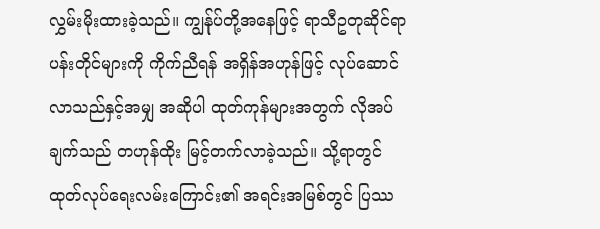လွှမ်းမိုးထားခဲ့သည်။ ကျွန်ုပ်တို့အနေဖြင့် ရာသီဥတုဆိုင်ရာ ပန်းတိုင်များကို ကိုက်ညီရန် အရှိန်အဟုန်ဖြင့် လုပ်ဆောင်လာသည်နှင့်အမျှ အဆိုပါ ထုတ်ကုန်များအတွက် လိုအပ်ချက်သည် တဟုန်ထိုး မြင့်တက်လာခဲ့သည်။ သို့ရာတွင် ထုတ်လုပ်ရေးလမ်းကြောင်း၏ အရင်းအမြစ်တွင် ပြဿ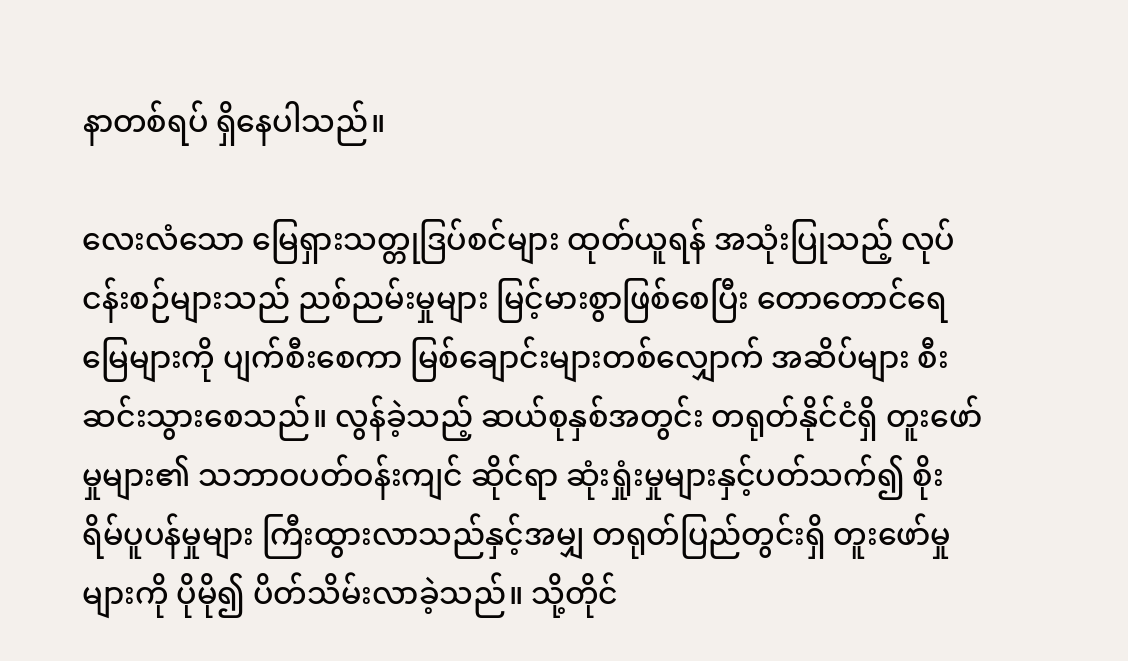နာတစ်ရပ် ရှိနေပါသည်။

လေးလံသော မြေရှားသတ္တုဒြပ်စင်များ ထုတ်ယူရန် အသုံးပြုသည့် လုပ်ငန်းစဉ်များသည် ညစ်ညမ်းမှုများ မြင့်မားစွာဖြစ်စေပြီး တောတောင်ရေမြေများကို ပျက်စီးစေကာ မြစ်ချောင်းများတစ်လျှောက် အဆိပ်များ စီးဆင်းသွားစေသည်။ လွန်ခဲ့သည့် ဆယ်စုနှစ်အတွင်း တရုတ်နိုင်ငံရှိ တူးဖော်မှုများ၏ သဘာဝပတ်ဝန်းကျင် ဆိုင်ရာ ဆုံးရှုံးမှုများနှင့်ပတ်သက်၍ စိုးရိမ်ပူပန်မှုများ ကြီးထွားလာသည်နှင့်အမျှ တရုတ်ပြည်တွင်းရှိ တူးဖော်မှု များကို ပိုမို၍ ပိတ်သိမ်းလာခဲ့သည်။ သို့တိုင်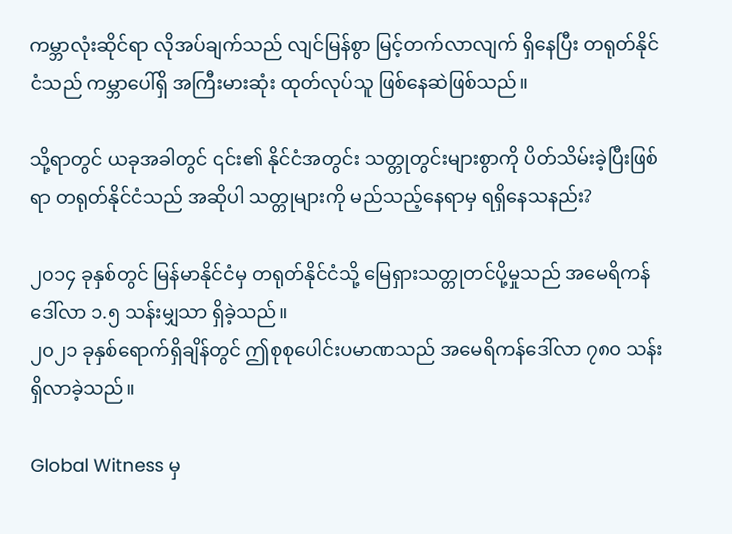ကမ္ဘာလုံးဆိုင်ရာ လိုအပ်ချက်သည် လျင်မြန်စွာ မြင့်တက်လာလျက် ရှိနေပြီး တရုတ်နိုင်ငံသည် ကမ္ဘာပေါ်ရှိ အကြီးမားဆုံး ထုတ်လုပ်သူ ဖြစ်နေဆဲဖြစ်သည်။

သို့ရာတွင် ယခုအခါတွင် ၎င်း၏ နိုင်ငံအတွင်း သတ္တုတွင်းများစွာကို ပိတ်သိမ်းခဲ့ပြီးဖြစ်ရာ တရုတ်နိုင်ငံသည် အဆိုပါ သတ္တုများကို မည်သည့်နေရာမှ ရရှိနေသနည်း?

၂၀၁၄ ခုနှစ်တွင် မြန်မာနိုင်ငံမှ တရုတ်နိုင်ငံသို့ မြေရှားသတ္တုတင်ပို့မှုသည် အမေရိကန်ဒေါ်လာ ၁.၅ သန်းမျှသာ ရှိခဲ့သည်။
၂၀၂၁ ခုနှစ်ရောက်ရှိချိန်တွင် ဤစုစုပေါင်းပမာဏသည် အမေရိကန်ဒေါ်လာ ၇၈၀ သန်း ရှိလာခဲ့သည်။

Global Witness မှ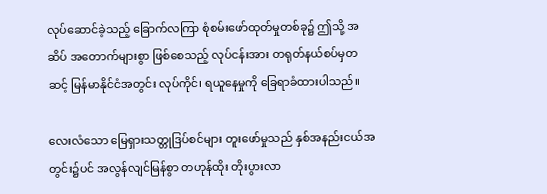လုပ်ဆောင်ခဲ့သည့် ခြောက်လကြာ စုံစမ်းဖော်ထုတ်မှုတစ်ခု၌ ဤသို့ အဆိပ် အတောက်များစွာ ဖြစ်စေသည့် လုပ်ငန်းအား တရုတ်နယ်စပ်မှတဆင့် မြန်မာနိုင်ငံအတွင်း လုပ်ကိုင်၊ ရယူနေမှုကို ခြေရာခံထားပါသည်။

လေးလံသော မြေရှားသတ္တုဒြပ်စင်များ တူးဖော်မှုသည် နှစ်အနည်းငယ်အတွင်း၌ပင် အလွန်လျင်မြန်စွာ တဟုန်ထိုး တိုးပွားလာ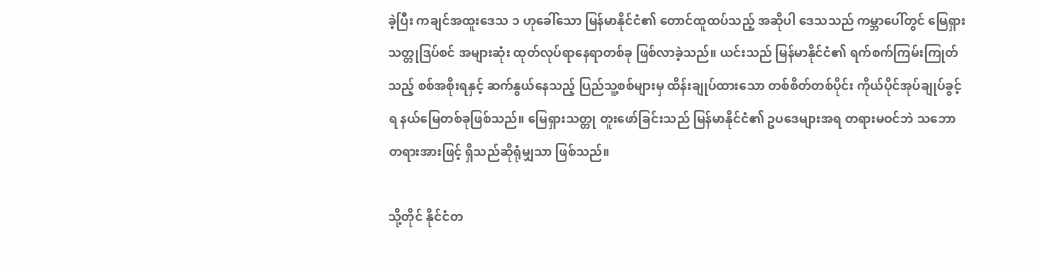ခဲ့ပြီး ကချင်အထူးဒေသ ၁ ဟုခေါ်သော မြန်မာနိုင်ငံ၏ တောင်ထူထပ်သည့် အဆိုပါ ဒေသသည် ကမ္ဘာပေါ်တွင် မြေရှားသတ္တုဒြပ်စင် အများဆုံး ထုတ်လုပ်ရာနေရာတစ်ခု ဖြစ်လာခဲ့သည်။ ယင်းသည် မြန်မာနိုင်ငံ၏ ရက်စက်ကြမ်းကြုတ်သည့် စစ်အစိုးရနှင့် ဆက်နွယ်နေသည့် ပြည်သူ့စစ်များမှ ထိန်းချုပ်ထားသော တစ်စိတ်တစ်ပိုင်း ကိုယ်ပိုင်အုပ်ချုပ်ခွင့်ရ နယ်မြေတစ်ခုဖြစ်သည်။ မြေရှားသတ္တု တူးဖော်ခြင်းသည် မြန်မာနိုင်ငံ၏ ဥပဒေများအရ တရားမဝင်ဘဲ သဘောတရားအားဖြင့် ရှိသည်ဆိုရုံမျှသာ ဖြစ်သည်။

သို့တိုင် နိုင်ငံတ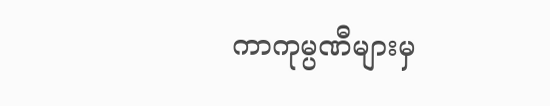ကာကုမ္ပဏီများမှ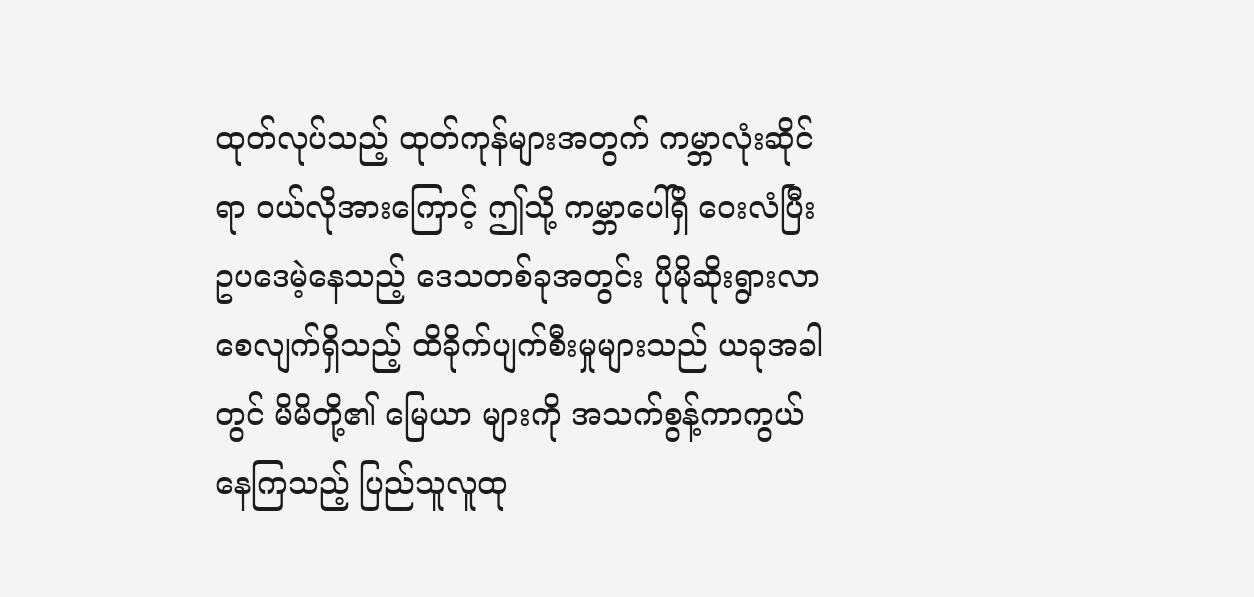ထုတ်လုပ်သည့် ထုတ်ကုန်များအတွက် ကမ္ဘာလုံးဆိုင်ရာ ဝယ်လိုအားကြောင့် ဤသို့ ကမ္ဘာပေါ်ရှိ ဝေးလံပြီး ဥပဒေမဲ့နေသည့် ဒေသတစ်ခုအတွင်း ပိုမိုဆိုးရွားလာစေလျက်ရှိသည့် ထိခိုက်ပျက်စီးမှုများသည် ယခုအခါတွင် မိမိတို့၏ မြေယာ များကို အသက်စွန့်ကာကွယ်နေကြသည့် ပြည်သူလူထု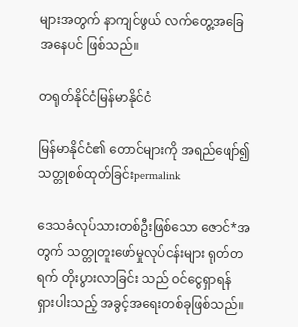များအတွက် နာကျင်ဖွယ် လက်တွေ့အခြေအနေပင် ဖြစ်သည်။

တရုတ်နိုင်ငံမြန်မာနိုင်ငံ

မြန်မာနိုင်ငံ၏ တောင်များကို အရည်ဖျော်၍ သတ္တုစစ်ထုတ်ခြင်းpermalink

ဒေသခံလုပ်သားတစ်ဦးဖြစ်သော ဇောင်*အတွက် သတ္တုတူးဖော်မှုလုပ်ငန်းများ ရုတ်တရက် တိုးပွားလာခြင်း သည် ဝင်ငွေရှာရန် ရှားပါးသည့် အခွင့်အရေးတစ်ခုဖြစ်သည်။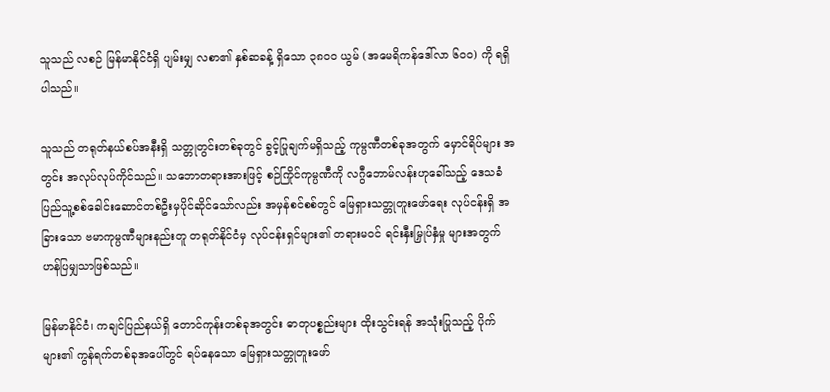သူသည် လစဉ် မြန်မာနိုင်ငံရှိ ပျမ်းမျှ လစာ၏ နှစ်ဆခန့် ရှိသော ၃၈၀၀ ယွမ် (အမေရိကန်ဒေါ်လာ ၆၀၀) ကို ရရှိပါသည်။

သူသည် တရုတ်နယ်စပ်အနီးရှိ သတ္တုတွင်းတစ်ခုတွင် ခွင့်ပြုချက်မရှိသည့် ကုမ္ပဏီတစ်ခုအတွက် မှောင်ရိပ်များ အတွင်း အလုပ်လုပ်ကိုင်သည်။ သဘောတရားအားဖြင့် စဉ်ကြိုင်ကုမ္ပဏီကို လဂွီဘောမ်လန်းဟုခေါ်သည့် ဒေသခံ ပြည်သူ့စစ်ခေါင်းဆောင်တစ်ဦးမှပိုင်ဆိုင်သော်လည်း အမှန်စင်စစ်တွင် မြေရှားသတ္တုတူးဖော်ရေး လုပ်ငန်းရှိ အခြားသော ဗမာကုမ္ပဏီများနည်းတူ တရုတ်နိုင်ငံမှ လုပ်ငန်းရှင်များ၏ တရားမဝင် ရင်းနှီးမြှုပ်နှံမှု များအတွက် ဟန်ပြမျှသာဖြစ်သည်။

မြန်မာနိုင်ငံ၊ ကချင်ပြည်နယ်ရှိ တောင်ကုန်းတစ်ခုအတွင်း ဓာတုပစ္စည်းများ ထိုးသွင်းရန် အသုံးပြုသည့် ပိုက်များ၏ ကွန်ရက်တစ်ခုအပေါ်တွင် ရပ်နေသော မြေရှားသတ္တုတူးဖော်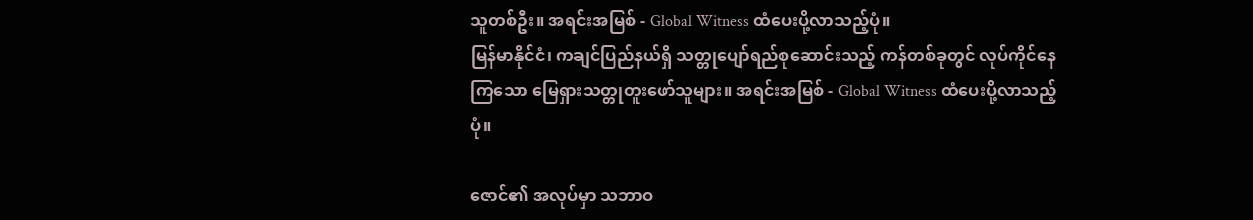သူတစ်ဦး။ အရင်းအမြစ် - Global Witness ထံပေးပို့လာသည့်ပုံ။
မြန်မာနိုင်ငံ၊ ကချင်ပြည်နယ်ရှိ သတ္တုပျော်ရည်စုဆောင်းသည့် ကန်တစ်ခုတွင် လုပ်ကိုင်နေကြသော မြေရှားသတ္တုတူးဖော်သူများ။ အရင်းအမြစ် - Global Witness ထံပေးပို့လာသည့်ပုံ။

ဇောင်၏ အလုပ်မှာ သဘာဝ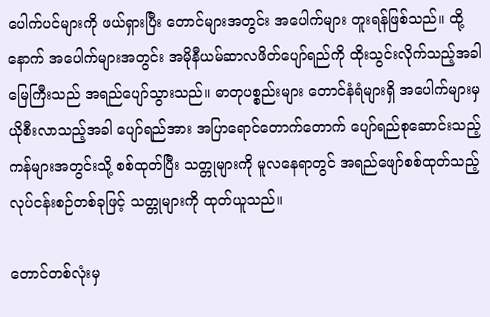ပေါက်ပင်များကို ဖယ်ရှားပြီး တောင်များအတွင်း အပေါက်များ တူးရန်ဖြစ်သည်။ ထို့နောက် အပေါက်များအတွင်း အမိုနီယမ်ဆာလဖိတ်ပျော်ရည်ကို ထိုးသွင်းလိုက်သည့်အခါ မြေကြီးသည် အရည်ပျော်သွားသည်။ ဓာတုပစ္စည်းများ တောင်နံရံများရှိ အပေါက်များမှ ယိုစီးလာသည့်အခါ ပျော်ရည်အား အပြာရောင်တောက်တောက် ပျော်ရည်စုဆောင်းသည့် ကန်များအတွင်းသို့ စစ်ထုတ်ပြီး သတ္တုများကို မူလနေရာတွင် အရည်ဖျော်စစ်ထုတ်သည့် လုပ်ငန်းစဉ်တစ်ခုဖြင့် သတ္တုများကို ထုတ်ယူသည်။

တောင်တစ်လုံးမှ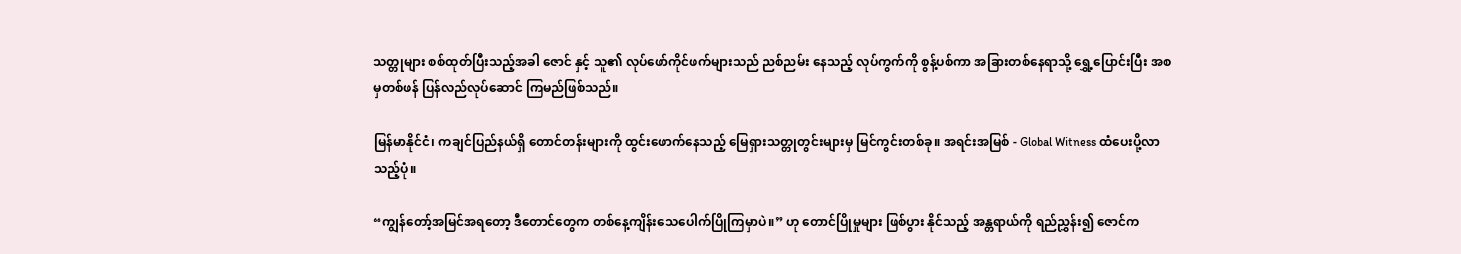သတ္တုများ စစ်ထုတ်ပြီးသည့်အခါ ဇောင် နှင့် သူ၏ လုပ်ဖော်ကိုင်ဖက်များသည် ညစ်ညမ်း နေသည့် လုပ်ကွက်ကို စွန့်ပစ်ကာ အခြားတစ်နေရာသို့ ရွှေ့ပြောင်းပြီး အစမှတစ်ဖန် ပြန်လည်လုပ်ဆောင် ကြမည်ဖြစ်သည်။

မြန်မာနိုင်ငံ၊ ကချင်ပြည်နယ်ရှိ တောင်တန်းများကို ထွင်းဖောက်နေသည့် မြေရှားသတ္တုတွင်းများမှ မြင်ကွင်းတစ်ခု။ အရင်းအမြစ် - Global Witness ထံပေးပို့လာသည့်ပုံ။

“ကျွန်တော့်အမြင်အရတော့ ဒီတောင်တွေက တစ်နေ့ကျိန်းသေ‌ပေါက်ပြိုကြမှာပဲ။” ဟု တောင်ပြိုမှုများ ဖြစ်ပွား နိုင်သည့် အန္တရာယ်ကို ရည်ညွှန်း၍ ဇောင်က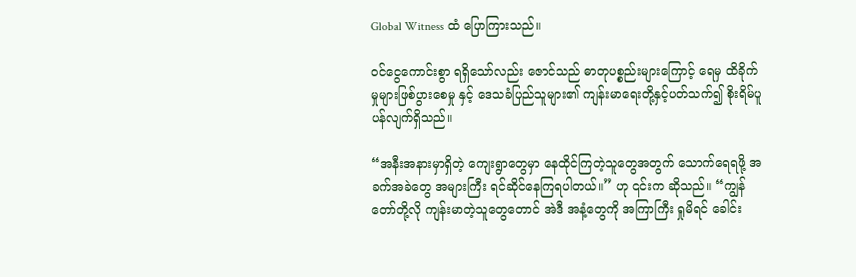Global Witness ထံ ပြောကြားသည်။

ဝင်ငွေကောင်းစွာ ရရှိသော်လည်း ဇောင်သည် ဓာတုပစ္စည်းများကြောင့် ရေမှ ထိခိုက်မှုများဖြစ်ပွားစေမှု နှင့် ဒေသခံပြည်သူများ၏ ကျန်းမာရေးတို့နှင့်ပတ်သက်၍ စိုးရိမ်ပူပန်လျက်ရှိသည်။

“အနီးအနားမှာရှိတဲ့ ကျေးရွာတွေမှာ နေထိုင်ကြတဲ့သူတွေအတွက် သောက်ရေရဖို့ အခက်အခဲတွေ အများကြီး ရင်ဆိုင်နေကြရပါတယ်။” ဟု ၎င်းက ဆိုသည်။ “ကျွန်တော်တို့လို ကျန်းမာတဲ့သူတွေတောင် အဲဒီ အနံ့တွေကို အကြာကြီး ရှုမိရင် ခေါင်း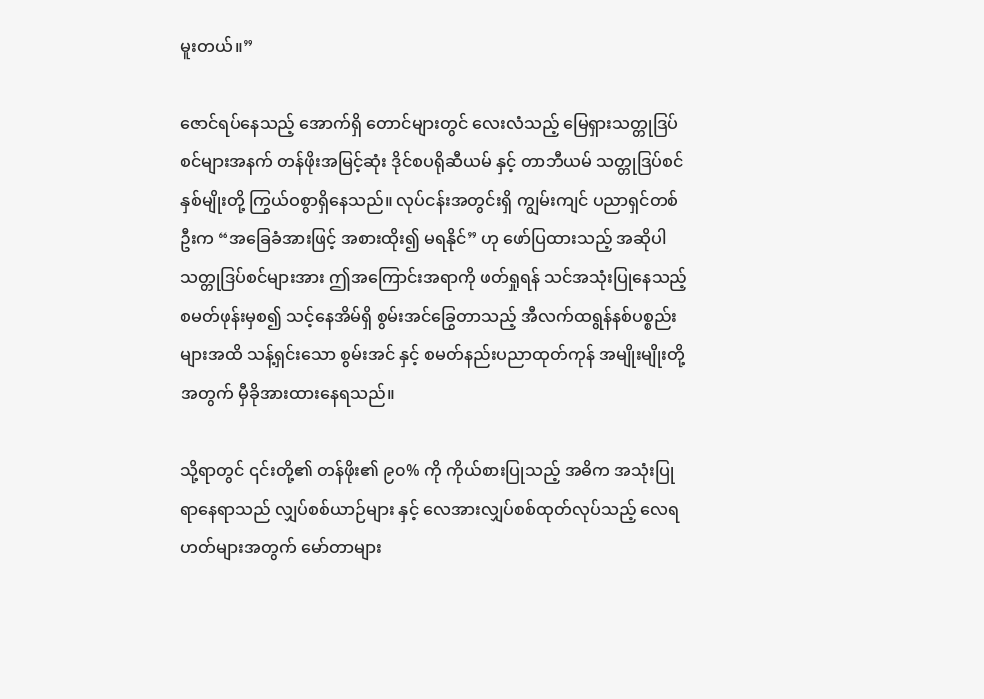မူးတယ်။”

ဇောင်ရပ်နေသည့် အောက်ရှိ တောင်များတွင် လေးလံသည့် မြေရှားသတ္တုဒြပ်စင်များအနက် တန်ဖိုးအမြင့်ဆုံး ဒိုင်စပရိုဆီယမ် နှင့် တာဘီယမ် သတ္တုဒြပ်စင် နှစ်မျိုးတို့ ကြွယ်ဝစွာရှိနေသည်။ လုပ်ငန်းအတွင်းရှိ ကျွမ်းကျင် ပညာရှင်တစ်ဦးက “အခြေခံအားဖြင့် အစားထိုး၍ မရနိုင်” ဟု ဖော်ပြထားသည့် အဆိုပါ သတ္တုဒြပ်စင်များအား ဤအကြောင်းအရာကို ဖတ်ရှုရန် သင်အသုံးပြုနေသည့် စမတ်ဖုန်းမှစ၍ သင့်နေအိမ်ရှိ စွမ်းအင်ခြွေတာသည့် အီလက်ထရွန်နစ်ပစ္စည်းများအထိ သန့်ရှင်းသော စွမ်းအင် နှင့် စမတ်နည်းပညာထုတ်ကုန် အမျိုးမျိုးတို့အတွက် မှီခိုအားထားနေရသည်။

သို့ရာတွင် ၎င်းတို့၏ တန်ဖိုး၏ ၉၀% ကို ကိုယ်စားပြုသည့် အဓိက အသုံးပြုရာနေရာသည် လျှပ်စစ်ယာဉ်များ နှင့် လေအားလျှပ်စစ်ထုတ်လုပ်သည့် လေရဟတ်များအတွက် မော်တာများ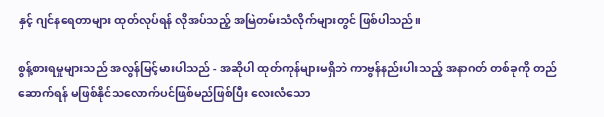နှင့် ဂျင်နရေတာများ ထုတ်လုပ်ရန် လိုအပ်သည့် အမြဲတမ်းသံလိုက်များတွင် ဖြစ်ပါသည်။

စွန့်စားရမှုများသည် အလွန်မြင့်မားပါသည် - အဆိုပါ ထုတ်ကုန်များမရှိဘဲ ကာဗွန်နည်းပါးသည့် အနာဂတ် တစ်ခုကို တည်ဆောက်ရန် မဖြစ်နိုင်သလောက်ပင်ဖြစ်မည်ဖြစ်ပြီး လေးလံသော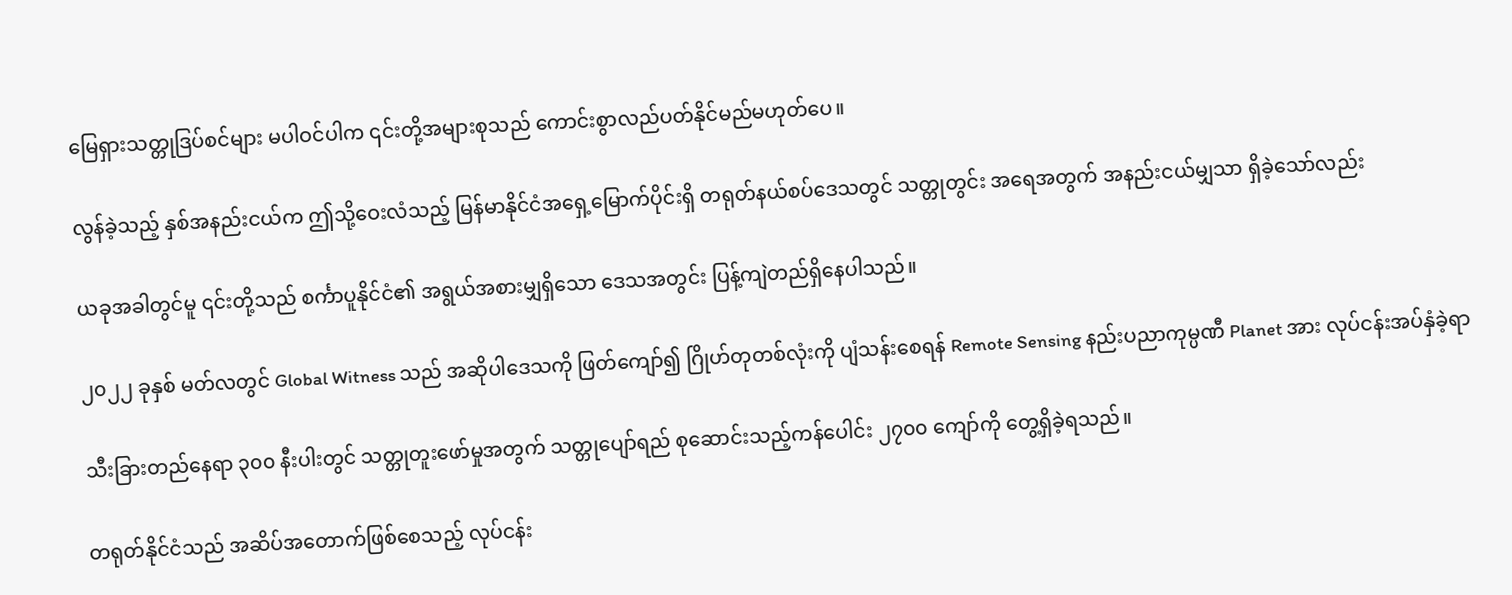မြေရှားသတ္တုဒြပ်စင်များ မပါဝင်ပါက ၎င်းတို့အများစုသည် ကောင်းစွာလည်ပတ်နိုင်မည်မဟုတ်ပေ။

လွန်ခဲ့သည့် နှစ်အနည်းငယ်က ဤသို့ဝေးလံသည့် မြန်မာနိုင်ငံအရှေ့မြောက်ပိုင်းရှိ တရုတ်နယ်စပ်ဒေသတွင် သတ္တုတွင်း အရေအတွက် အနည်းငယ်မျှသာ ရှိခဲ့သော်လည်း

ယခုအခါတွင်မူ ၎င်းတို့သည် စင်္ကာပူနိုင်ငံ၏ အရွယ်အစားမျှရှိသော ဒေသအတွင်း ပြန့်ကျဲတည်ရှိနေပါသည်။

၂၀၂၂ ခုနှစ် မတ်လတွင် Global Witness သည် အဆိုပါဒေသကို ဖြတ်ကျော်၍ ဂြိုဟ်တုတစ်လုံးကို ပျံသန်းစေရန် Remote Sensing နည်းပညာကုမ္ပဏီ Planet အား လုပ်ငန်းအပ်နှံခဲ့ရာ

သီးခြားတည်နေရာ ၃၀၀ နီးပါးတွင် သတ္တုတူးဖော်မှုအတွက် သတ္တုပျော်ရည် စုဆောင်းသည့်ကန်ပေါင်း ၂၇၀၀ ကျော်ကို တွေ့ရှိခဲ့ရသည်။

တရုတ်နိုင်ငံသည် အဆိပ်အတောက်ဖြစ်စေသည့် လုပ်ငန်း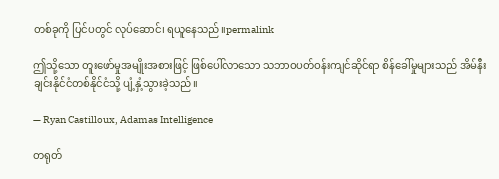တစ်ခုကို ပြင်ပတွင် လုပ်ဆောင်၊ ရယူနေသည်။permalink

ဤသို့သော တူးဖော်မှုအမျိုးအစားဖြင့် ဖြစ်ပေါ်လာသော သဘာဝပတ်ဝန်းကျင်ဆိုင်ရာ စိန်ခေါ်မှုများသည် အိမ်နီးချင်းနိုင်ငံတစ်နိုင်ငံသို့ ပျံ့နှံ့သွားခဲ့သည်။

— Ryan Castilloux, Adamas Intelligence

တရုတ်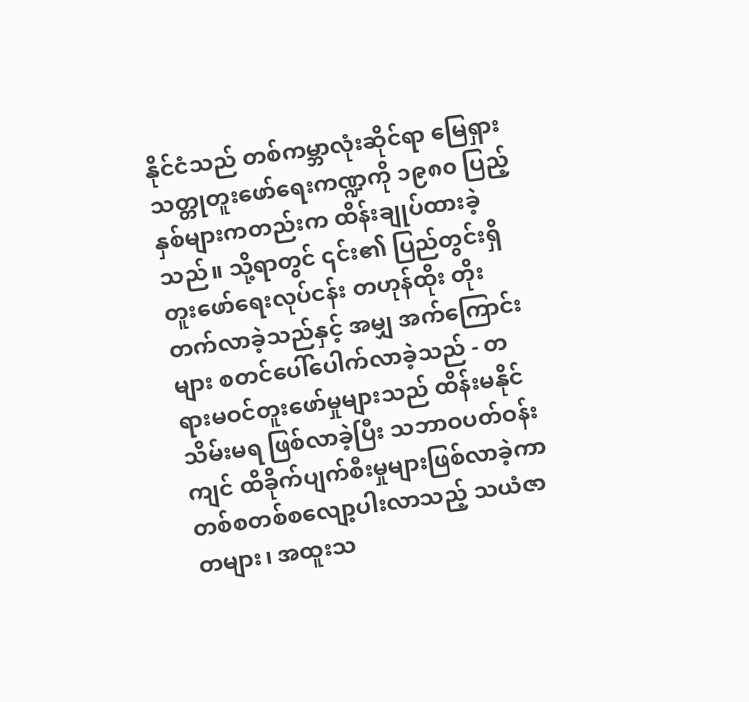နိုင်ငံသည် တစ်ကမ္ဘာလုံးဆိုင်ရာ မြေရှားသတ္တုတူးဖော်ရေးကဏ္ဍကို ၁၉၈၀ ပြည့်နှစ်များကတည်းက ထိန်းချုပ်ထားခဲ့သည်။ သို့ရာတွင် ၎င်း၏ ပြည်တွင်းရှိ တူးဖော်ရေးလုပ်ငန်း တဟုန်ထိုး တိုးတက်လာခဲ့သည်နှင့် အမျှ အက်ကြောင်းများ စတင်ပေါ်ပေါက်လာခဲ့သည် - တရားမဝင်တူးဖော်မှုများသည် ထိန်းမနိုင်သိမ်းမရ ဖြစ်လာခဲ့ပြီး သဘာဝပတ်ဝန်းကျင် ထိခိုက်ပျက်စီးမှုများဖြစ်လာခဲ့ကာ တစ်စတစ်စလျော့ပါးလာသည့် သယံဇာတများ၊ အထူးသ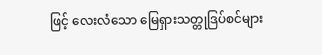ဖြင့် လေးလံသော မြေရှားသတ္တုဒြပ်စင်များ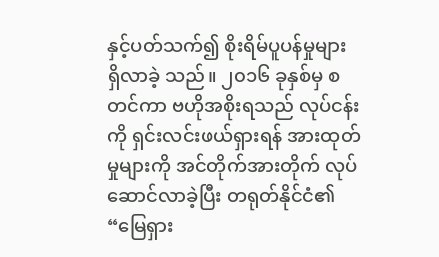နှင့်ပတ်သက်၍ စိုးရိမ်ပူပန်မှုများ ရှိလာခဲ့ သည်။ ၂၀၁၆ ခုနှစ်မှ စတင်ကာ ဗဟိုအစိုးရသည် လုပ်ငန်းကို ရှင်းလင်းဖယ်ရှားရန် အားထုတ်မှုများကို အင်တိုက်အားတိုက် လုပ်ဆောင်လာခဲ့ပြီး တရုတ်နိုင်ငံ၏ “မြေရှား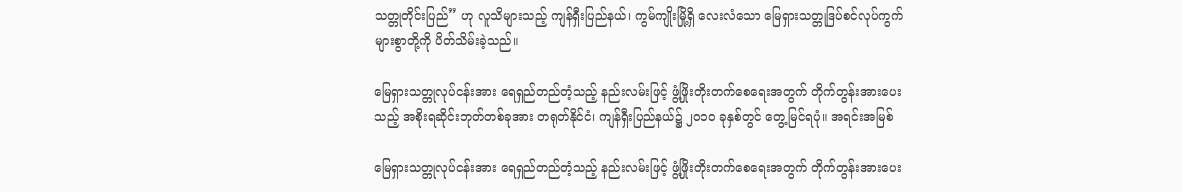သတ္တုတိုင်းပြည်” ဟု လူသိများသည့် ကျန်ရှီးပြည်နယ်၊ ကွမ်ကျိုးမြို့ရှိ လေးလံသော မြေရှားသတ္တုဒြပ်စင်လုပ်ကွက်များစွာတို့ကို ပိတ်သိမ်းခဲ့သည်။

မြေရှားသတ္တုလုပ်ငန်းအား ရေရှည်တည်တံ့သည့် နည်းလမ်းဖြင့် ဖွံ့ဖြိုးတိုးတက်စေရေးအတွက် တိုက်တွန်းအားပေးသည့် အစိုးရဆိုင်းဘုတ်တစ်ခုအား တရုတ်နိုင်ငံ၊ ကျန်ရှီးပြည်နယ်၌ ၂၀၁၀ ခုနှစ်တွင် တွေ့မြင်ရပုံ။ အရင်းအမြစ်

မြေရှားသတ္တုလုပ်ငန်းအား ရေရှည်တည်တံ့သည့် နည်းလမ်းဖြင့် ဖွံ့ဖြိုးတိုးတက်စေရေးအတွက် တိုက်တွန်းအားပေး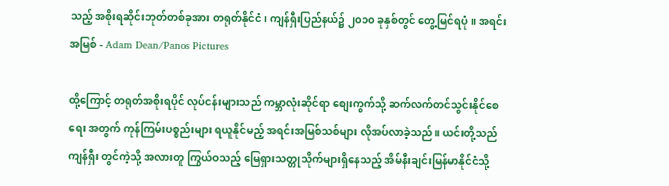သည့် အစိုးရဆိုင်းဘုတ်တစ်ခုအား တရုတ်နိုင်ငံ၊ ကျန်ရှီးပြည်နယ်၌ ၂၀၁၀ ခုနှစ်တွင် တွေ့မြင်ရပုံ။ အရင်းအမြစ် - Adam Dean/Panos Pictures

ထို့ကြောင့် တရုတ်အစိုးရပိုင် လုပ်ငန်းများသည် ကမ္ဘာလုံးဆိုင်ရာ စျေးကွက်သို့ ဆက်လက်တင်သွင်းနိုင်စေရေး အတွက် ကုန်ကြမ်းပစ္စည်းများ ရယူနိုင်မည့် အရင်းအမြစ်သစ်များ လိုအပ်လာခဲ့သည်။ ယင်းတို့သည် ကျန်ရှီး တွင်ကဲ့သို့ အလားတူ ကြွယ်ဝသည့် မြေရှားသတ္တုသိုက်များရှိနေသည့် အိမ်နီးချင်းမြန်မာနိုင်ငံသို့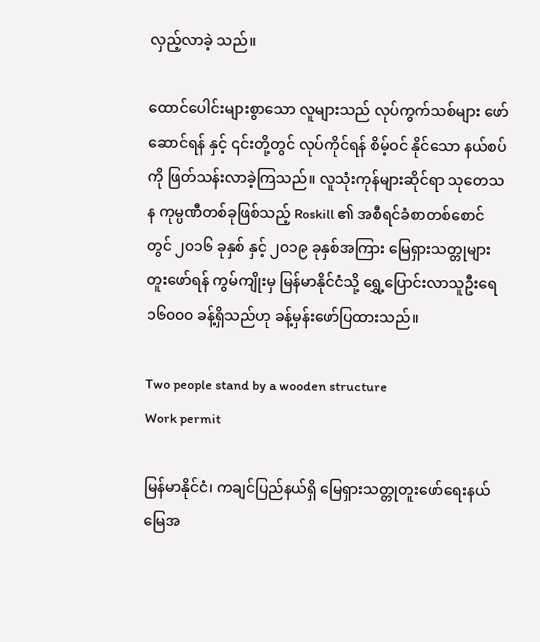လှည့်လာခဲ့ သည်။

ထောင်ပေါင်းများစွာသော လူများသည် လုပ်ကွက်သစ်များ ဖော်ဆောင်ရန် နှင့် ၎င်းတို့တွင် လုပ်ကိုင်ရန် စိမ့်ဝင် နိုင်သော နယ်စပ်ကို ဖြတ်သန်းလာခဲ့ကြသည်။ လူသုံးကုန်များဆိုင်ရာ သုတေသန ကုမ္ပဏီတစ်ခုဖြစ်သည့် Roskill ၏ အစီရင်ခံစာတစ်စောင်တွင် ၂၀၁၆ ခုနှစ် နှင့် ၂၀၁၉ ခုနှစ်အကြား မြေရှားသတ္တုများ တူးဖော်ရန် ကွမ်ကျိုးမှ မြန်မာနိုင်ငံသို့ ရွှေ့ပြောင်းလာသူဦးရေ ၁၆၀၀၀ ခန့်ရှိသည်ဟု ခန့်မှန်းဖော်ပြထားသည်။

Two people stand by a wooden structure
Work permit

မြန်မာနိုင်ငံ၊ ကချင်ပြည်နယ်ရှိ မြေရှားသတ္တုတူးဖော်ရေးနယ်မြေအ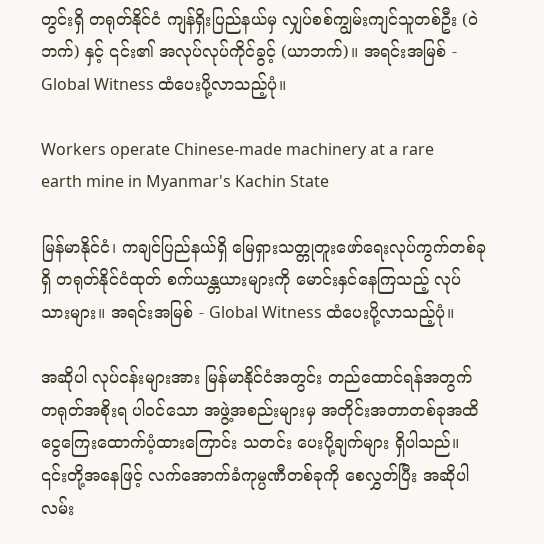တွင်းရှိ တရုတ်နိုင်ငံ ကျန်ရှိးပြည်နယ်မှ လျှပ်စစ်ကျွမ်းကျင်သူတစ်ဦး (ဝဲဘက်) နှင့် ၎င်း၏ အလုပ်လုပ်ကိုင်ခွင့် (ယာဘက်)။ အရင်းအမြစ် - Global Witness ထံပေးပို့လာသည့်ပုံ။

Workers operate Chinese-made machinery at a rare earth mine in Myanmar's Kachin State

မြန်မာနိုင်ငံ၊ ကချင်ပြည်နယ်ရှိ မြေရှားသတ္တုတူးဖော်ရေးလုပ်ကွက်တစ်ခုရှိ တရုတ်နိုင်ငံထုတ် စက်ယန္တယားများကို မောင်းနှင်နေကြသည့် လုပ်သားများ။ အရင်းအမြစ် - Global Witness ထံပေးပို့လာသည့်ပုံ။

အဆိုပါ လုပ်ငန်းများအား မြန်မာနိုင်ငံအတွင်း တည်ထောင်ရန်အတွက် တရုတ်အစိုးရ ပါဝင်သော အဖွဲ့အစည်းများမှ အတိုင်းအတာတစ်ခုအထိ ငွေကြေးထောက်ပံ့ထားကြောင်း သတင်း ပေးပို့ချက်များ ရှိပါသည်။ ၎င်းတို့အနေဖြင့် လက်အောက်ခံကုမ္ပဏီတစ်ခုကို စေလွှတ်ပြီး အဆိုပါ လမ်း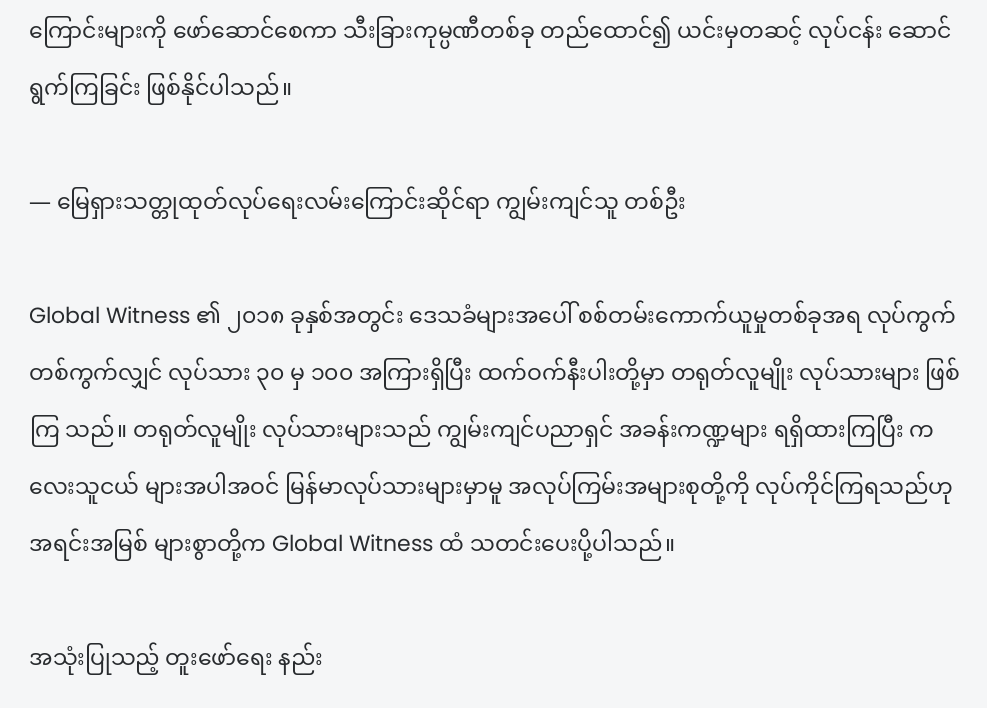ကြောင်းများကို ဖော်ဆောင်စေကာ သီးခြားကုမ္ပဏီတစ်ခု တည်ထောင်၍ ယင်းမှတဆင့် လုပ်ငန်း ဆောင်ရွက်ကြခြင်း ဖြစ်နိုင်ပါသည်။

— မြေရှားသတ္တုထုတ်လုပ်ရေးလမ်းကြောင်းဆိုင်ရာ ကျွမ်းကျင်သူ တစ်ဦး

Global Witness ၏ ၂၀၁၈ ခုနှစ်အတွင်း ဒေသခံများအပေါ် စစ်တမ်းကောက်ယူမှုတစ်ခုအရ လုပ်ကွက် တစ်ကွက်လျှင် လုပ်သား ၃၀ မှ ၁၀၀ အကြားရှိပြီး ထက်ဝက်နီးပါးတို့မှာ တရုတ်လူမျိုး လုပ်သားများ ဖြစ်ကြ သည်။ တရုတ်လူမျိုး လုပ်သားများသည် ကျွမ်းကျင်ပညာရှင် အခန်းကဏ္ဍများ ရရှိထားကြပြီး ကလေးသူငယ် များအပါအဝင် မြန်မာလုပ်သားများမှာမူ အလုပ်ကြမ်းအများစုတို့ကို လုပ်ကိုင်ကြရသည်ဟု အရင်းအမြစ် များစွာတို့က Global Witness ထံ သတင်းပေးပို့ပါသည်။

အသုံးပြုသည့် တူးဖော်ရေး နည်း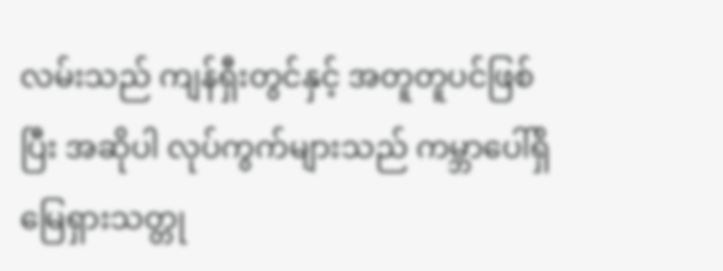လမ်းသည် ကျန်ရှီးတွင်နှင့် အတူတူပင်ဖြစ်ပြီး အဆိုပါ လုပ်ကွက်များသည် ကမ္ဘာပေါ်ရှိ မြေရှားသတ္တု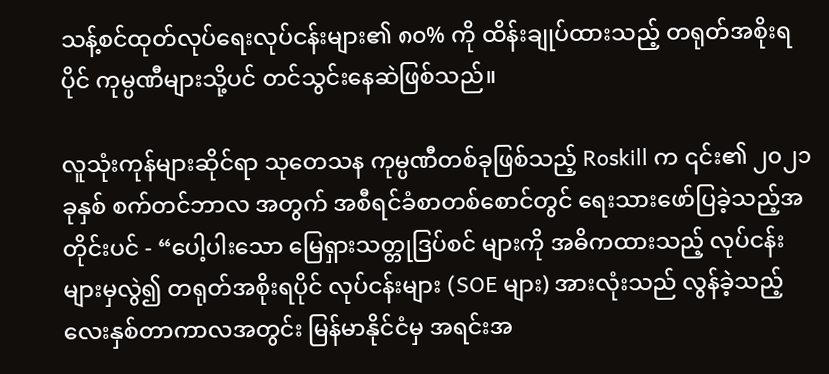သန့်စင်ထုတ်လုပ်ရေးလုပ်ငန်းများ၏ ၈၀% ကို ထိန်းချုပ်ထားသည့် တရုတ်အစိုးရပိုင် ကုမ္ပဏီများသို့ပင် တင်သွင်းနေဆဲဖြစ်သည်။

လူသုံးကုန်များဆိုင်ရာ သုတေသန ကုမ္ပဏီတစ်ခုဖြစ်သည့် Roskill က ၎င်း၏ ၂၀၂၁ ခုနှစ် စက်တင်ဘာလ အတွက် အစီရင်ခံစာတစ်စောင်တွင် ရေးသားဖော်ပြခဲ့သည့်အတိုင်းပင် - “ပေါ့ပါးသော မြေရှားသတ္တုဒြပ်စင် များကို အဓိကထားသည့် လုပ်ငန်းများမှလွဲ၍ တရုတ်အစိုးရပိုင် လုပ်ငန်းများ (SOE များ) အားလုံးသည် လွန်ခဲ့သည့် လေးနှစ်တာကာလအတွင်း မြန်မာနိုင်ငံမှ အရင်းအ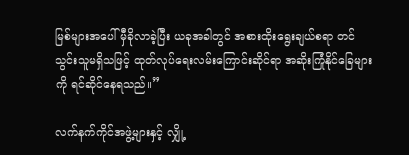မြစ်များအပေါ် မှီခိုလာခဲ့ပြီး ယခုအခါတွင် အစားထိုးရွေးချယ်စရာ တင်သွင်းသူမရှိသဖြင့် ထုတ်လုပ်ရေးလမ်းကြောင်းဆိုင်ရာ အဆိုးကြုံနိုင်ခြေများကို ရင်ဆိုင်နေရသည်။”

လက်နက်ကိုင်အဖွဲ့များနှင့် လျှို့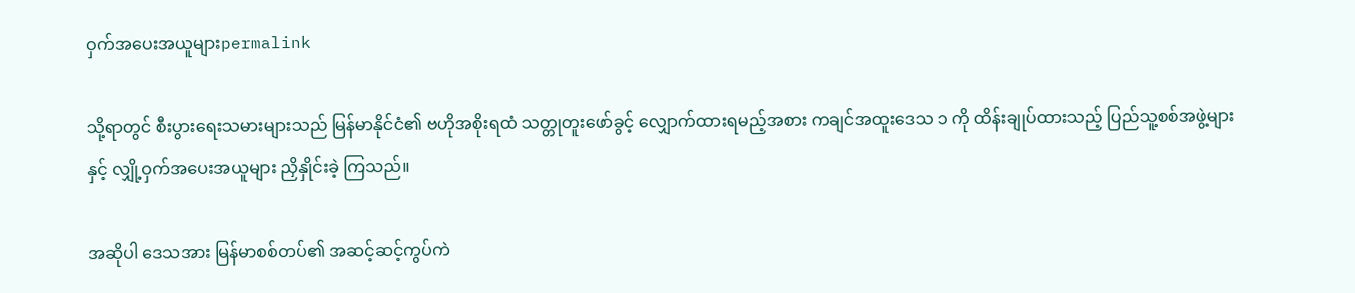ဝှက်အပေးအယူများpermalink

သို့ရာတွင် စီးပွားရေးသမားများသည် မြန်မာနိုင်ငံ၏ ဗဟိုအစိုးရထံ သတ္တုတူးဖော်ခွင့် လျှောက်ထားရမည့်အစား ကချင်အထူးဒေသ ၁ ကို ထိန်းချုပ်ထားသည့် ပြည်သူ့စစ်အဖွဲ့များနှင့် လျှို့ဝှက်အပေးအယူများ ညှိနှိုင်းခဲ့ ကြသည်။

အဆိုပါ ဒေသအား မြန်မာစစ်တပ်၏ အဆင့်ဆင့်ကွပ်ကဲ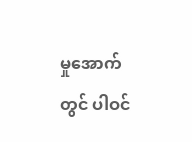မှုအောက်တွင် ပါဝင်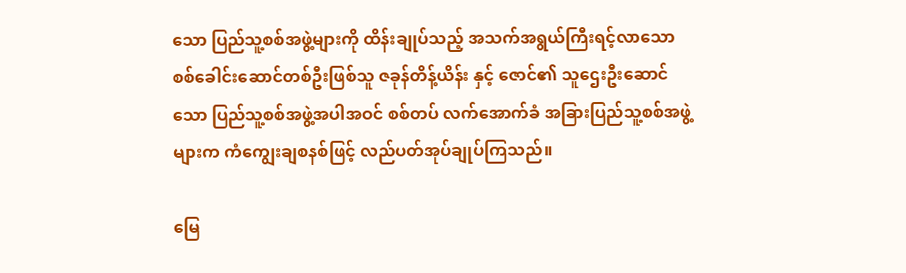သော ပြည်သူ့စစ်အဖွဲ့များကို ထိန်းချုပ်သည့် အသက်အရွယ်ကြီးရင့်လာသော စစ်ခေါင်းဆောင်တစ်ဦးဖြစ်သူ ဇခုန်တိန့်ယိန်း နှင့် ဇောင်၏ သူဌေးဦးဆောင်သော ပြည်သူ့စစ်အဖွဲ့အပါအဝင် စစ်တပ် လက်အောက်ခံ အခြားပြည်သူ့စစ်အဖွဲ့များက ကံကျွေးချစနစ်ဖြင့် လည်ပတ်အုပ်ချုပ်ကြသည်။

မြေ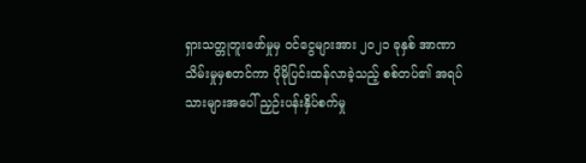ရှားသတ္တုတူးဖော်မှုမှ ဝင်ငွေများအား ၂၀၂၁ ခုနှစ် အာဏာသိမ်းမှုမှစတင်ကာ ပိုမိုပြင်းထန်လာခဲ့သည့် စစ်တပ်၏ အရပ်သားများအပေါ် ညှဉ်းပန်းနှိပ်စက်မှု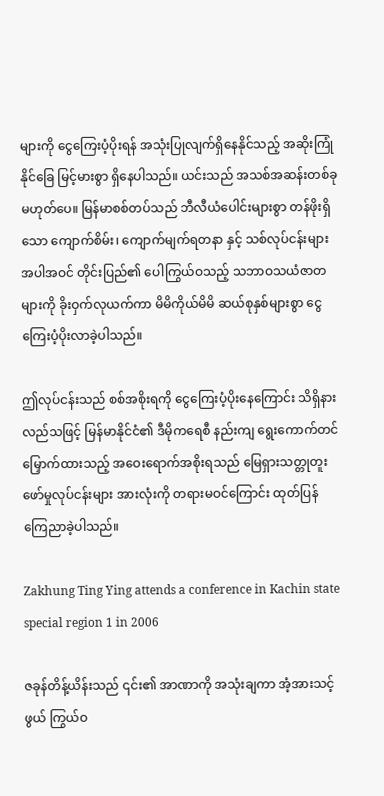များကို ငွေကြေးပံ့ပိုးရန် အသုံးပြုလျက်ရှိနေနိုင်သည့် အဆိုးကြုံနိုင်ခြေ မြင့်မားစွာ ရှိနေပါသည်။ ယင်းသည် အသစ်အဆန်းတစ်ခုမဟုတ်ပေ။ မြန်မာစစ်တပ်သည် ဘီလီယံပေါင်းများစွာ တန်ဖိုးရှိသော ကျောက်စိမ်း၊ ကျောက်မျက်ရတနာ နှင့် သစ်လုပ်ငန်းများအပါအဝင် တိုင်းပြည်၏ ပေါကြွယ်ဝသည့် သဘာဝသယံဇာတများကို ခိုးဝှက်လုယက်ကာ မိမိကိုယ်မိမိ ဆယ်စုနှစ်များစွာ ငွေကြေးပံ့ပိုးလာခဲ့ပါသည်။

ဤလုပ်ငန်းသည် စစ်အစိုးရကို ငွေကြေးပံ့ပိုးနေကြောင်း သိရှိနားလည်သဖြင့် မြန်မာနိုင်ငံ၏ ဒီမိုကရေစီ နည်းကျ ရွေးကောက်တင်မြှောက်ထားသည့် အဝေးရောက်အစိုးရသည် မြေရှားသတ္တုတူးဖော်မှုလုပ်ငန်းများ အားလုံးကို တရားမဝင်ကြောင်း ထုတ်ပြန်ကြေညာခဲ့ပါသည်။

Zakhung Ting Ying attends a conference in Kachin state special region 1 in 2006

ဇခုန်တိန့်ယိန်းသည် ၎င်း၏ အာဏာကို အသုံးချကာ အံ့အားသင့်ဖွယ် ကြွယ်ဝ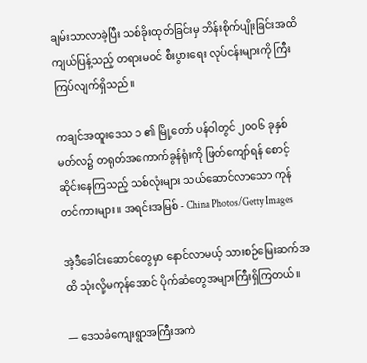ချမ်းသာလာခဲ့ပြီး သစ်ခိုးထုတ်ခြင်းမှ ဘိန်းစိုက်ပျိုးခြင်းအထိ ကျယ်ပြန့်သည့် တရားမဝင် စီးပွားရေး လုပ်ငန်းများကို ကြီးကြပ်လျက်ရှိသည်။

ကချင်အထူးဒေသ ၁ ၏ မြို့တော် ပန်ဝါတွင် ၂၀၀၆ ခုနှစ် မတ်လ၌ တရုတ်အကောက်ခွန်ရုံးကို ဖြတ်ကျော်ရန် စောင့်ဆိုင်းနေကြသည့် သစ်လုံးများ သယ်ဆောင်လာသော ကုန်တင်ကားများ။ အရင်းအမြစ် - China Photos/Getty Images

အဲ့ဒီခေါင်းဆောင်တွေမှာ နောင်လာမယ့် သားစဉ်မြေးဆက်အထိ သုံးလို့မကုန်အောင် ပိုက်ဆံတွေအများကြီးရှိကြတယ်။

— ဒေသခံကျေးရွာအကြီးအကဲ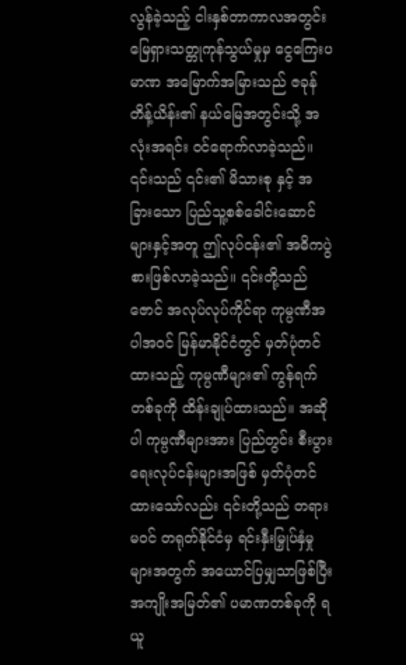လွန်ခဲ့သည့် ငါးနှစ်တာကာလအတွင်း မြေရှားသတ္တုကုန်သွယ်မှုမှ ငွေကြေးပမာဏ အမြောက်အမြားသည် ဇခုန်တိန့်ယိန်း၏ နယ်မြေအတွင်းသို့ အလုံးအရင်း ဝင်ရောက်လာခဲ့သည်။ ၎င်းသည် ၎င်း၏ မိသားစု နှင့် အခြားသော ပြည်သူ့စစ်ခေါင်းဆောင်များနှင့်အတူ ဤလုပ်ငန်း၏ အဓိကပွဲစားဖြစ်လာခဲ့သည်။ ၎င်းတို့သည် ဇောင် အလုပ်လုပ်ကိုင်ရာ ကုမ္ပဏီအပါအဝင် မြန်မာနိုင်ငံတွင် မှတ်ပုံတင်ထားသည့် ကုမ္ပဏီများ၏ ကွန်ရက် တစ်ခုကို ထိန်းချုပ်ထားသည်။ အဆိုပါ ကုမ္ပဏီများအား ပြည်တွင်း စီးပွားရေးလုပ်ငန်းများအဖြစ် မှတ်ပုံတင် ထားသော်လည်း ၎င်းတို့သည် တရားမဝင် တရုတ်နိုင်ငံမှ ရင်းနှီးမြှုပ်နှံမှုများအတွက် အယောင်ပြမျှသာဖြစ်ပြီး အကျိုးအမြတ်၏ ပမာဏတစ်ခုကို ရယူ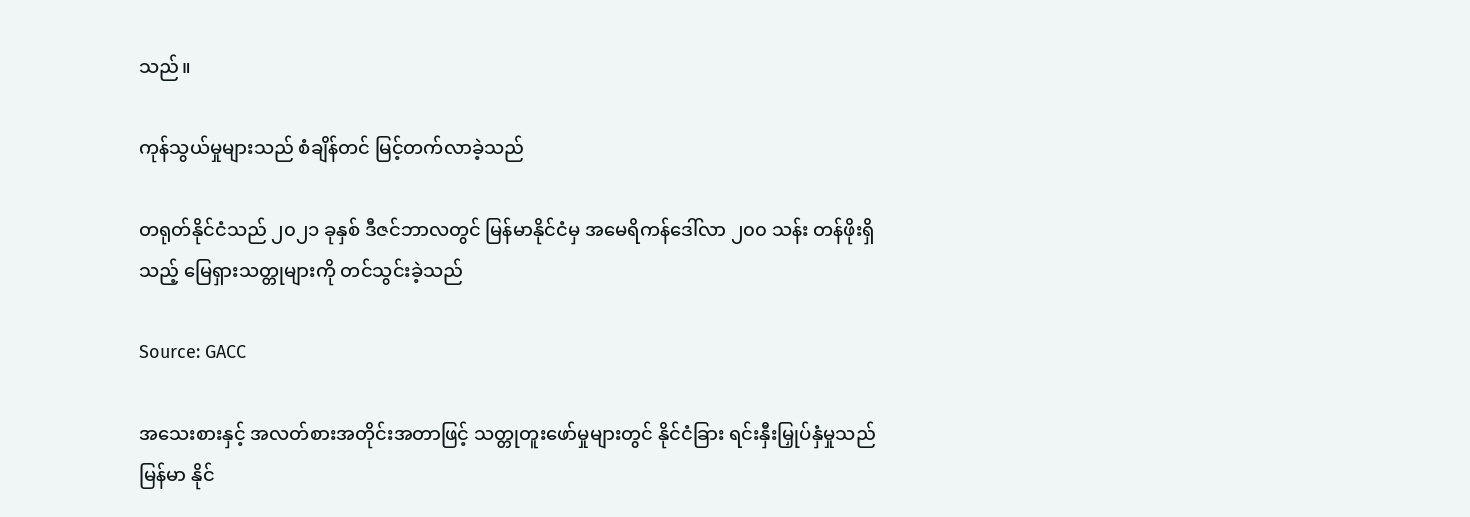သည်။

ကုန်သွယ်မှုများသည် စံချိန်တင် မြင့်တက်လာခဲ့သည်

တရုတ်နိုင်ငံသည် ၂၀၂၁ ခုနှစ် ဒီဇင်ဘာလတွင် မြန်မာနိုင်ငံမှ အမေရိကန်ဒေါ်လာ ၂၀၀ သန်း တန်ဖိုးရှိသည့် မြေရှားသတ္တုများကို တင်သွင်းခဲ့သည်

Source: GACC

အသေးစားနှင့် အလတ်စားအတိုင်းအတာဖြင့် သတ္တုတူးဖော်မှုများတွင် နိုင်ငံခြား ရင်းနှီးမြှုပ်နှံမှုသည် မြန်မာ နိုင်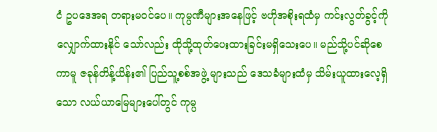ငံ ဥပဒေအရ တရားမဝင်ပေ။ ကုမ္ပဏီများအနေဖြင့် ဗဟိုအစိုးရထံမှ ကင်းလွတ်ခွင့်ကို လျှောက်ထားနိုင် သော်လည်း ထိုသို့ထုတ်ပေးထားခြင်းမရှိသေးပေ။ မည်သို့ပင်ဆိုစေကာမူ ဇခုန်တိန့်ယိန်း၏ ပြည်သူ့စစ်အဖွဲ့ များသည် ဒေသခံများထံမှ သိမ်းယူထားလေ့ရှိသော လယ်ယာမြေများပေါ်တွင် ကုမ္ပ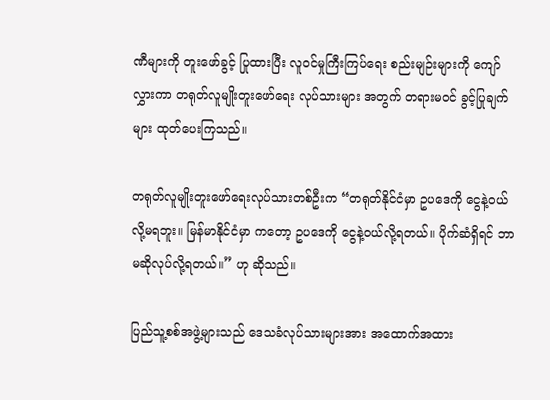ဏီများကို တူးဖော်ခွင့် ပြုထားပြီး လူဝင်မှုကြီးကြပ်ရေး စည်းမျဉ်းများကို ကျော်လွှားကာ တရုတ်လူမျိုးတူးဖော်ရေး လုပ်သားများ အတွက် တရားမဝင် ခွင့်ပြုချက်များ ထုတ်ပေးကြသည်။

တရုတ်လူမျိုးတူးဖော်ရေးလုပ်သားတစ်ဦးက “တရုတ်နိုင်ငံမှာ ဥပဒေကို ငွေနဲ့ဝယ်လို့မရဘူး။ မြန်မာနိုင်ငံမှာ ကတော့ ဥပဒေကို ငွေနဲ့ဝယ်လို့ရတယ်။ ပိုက်ဆံရှိရင် ဘာမဆိုလုပ်လို့ရတယ်။” ဟု ဆိုသည်။

ပြည်သူ့စစ်အဖွဲ့များသည် ဒေသခံလုပ်သားများအား အထောက်အထား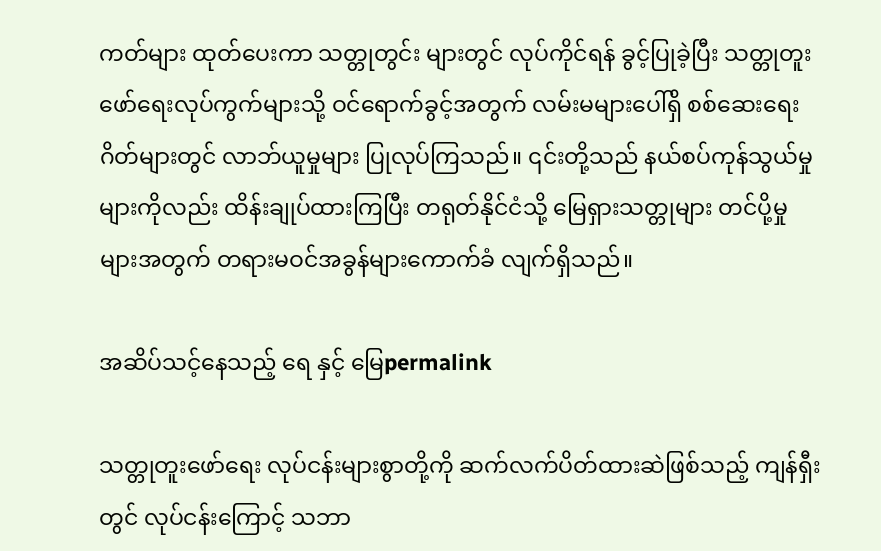ကတ်များ ထုတ်ပေးကာ သတ္တုတွင်း များတွင် လုပ်ကိုင်ရန် ခွင့်ပြုခဲ့ပြီး သတ္တုတူးဖော်ရေးလုပ်ကွက်များသို့ ဝင်ရောက်ခွင့်အတွက် လမ်းမများပေါ်ရှိ စစ်ဆေးရေးဂိတ်များတွင် လာဘ်ယူမှုများ ပြုလုပ်ကြသည်။ ၎င်းတို့သည် နယ်စပ်ကုန်သွယ်မှုများကိုလည်း ထိန်းချုပ်ထားကြပြီး တရုတ်နိုင်ငံသို့ မြေရှားသတ္တုများ တင်ပို့မှုများအတွက် တရားမဝင်အခွန်များကောက်ခံ လျက်ရှိသည်။

အဆိပ်သင့်နေသည့် ရေ နှင့် မြေpermalink

သတ္တုတူးဖော်ရေး လုပ်ငန်းများစွာတို့ကို ဆက်လက်ပိတ်ထားဆဲဖြစ်သည့် ကျန်ရှီးတွင် လုပ်ငန်းကြောင့် သဘာ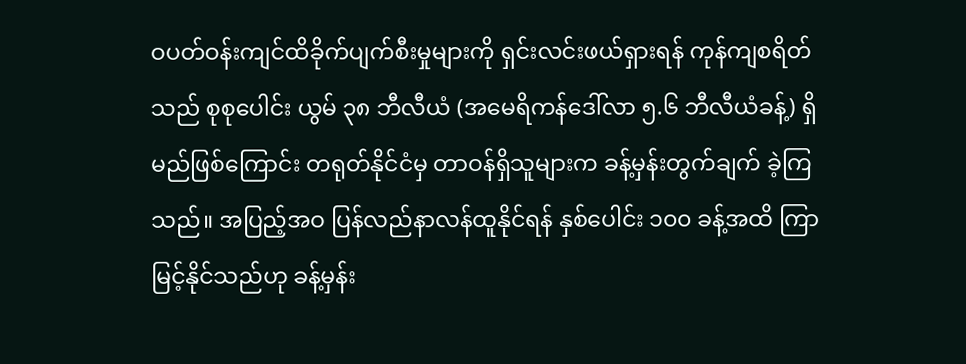ဝပတ်ဝန်းကျင်ထိခိုက်ပျက်စီးမှုများကို ရှင်းလင်းဖယ်ရှားရန် ကုန်ကျစရိတ်သည် စုစုပေါင်း ယွမ် ၃၈ ဘီလီယံ (အမေရိကန်ဒေါ်လာ ၅.၆ ဘီလီယံခန့်) ရှိမည်ဖြစ်ကြောင်း တရုတ်နိုင်ငံမှ တာဝန်ရှိသူများက ခန့်မှန်းတွက်ချက် ခဲ့ကြသည်။ အပြည့်အဝ ပြန်လည်နာလန်ထူနိုင်ရန် နှစ်ပေါင်း ၁၀၀ ခန့်အထိ ကြာမြင့်နိုင်သည်ဟု ခန့်မှန်း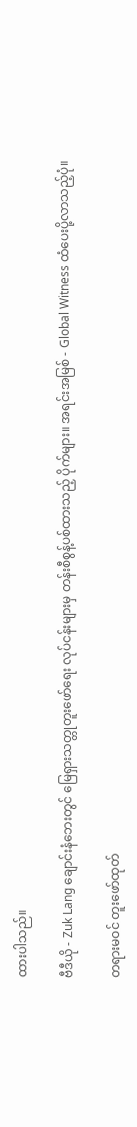ထားပါသည်။

ဗီဒီယို - Zuk Lang ချောင်းနံဘေးတွင် မြေရှားသတ္တုတူးဖော်ရေး လုပ်ငန်းများမှ တန်းစီစွန့်ပစ်ထားသည့် ပိုက်များ။ အရင်းအမြစ် - Global Witness ထံပေးပို့လာသည့်ပုံ။

တရားမဝင် တူးဖော်ထုတ်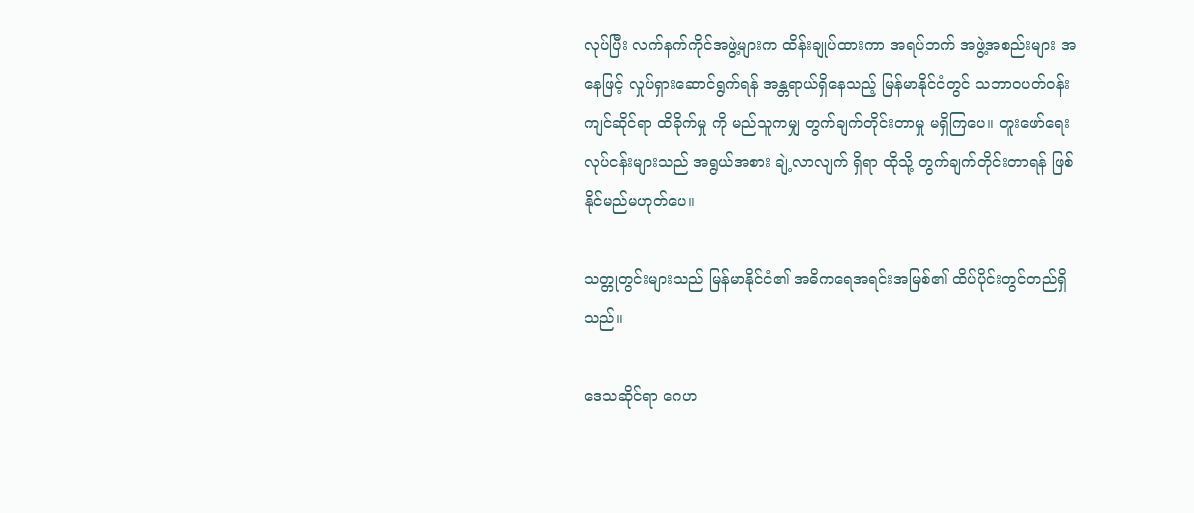လုပ်ပြီး လက်နက်ကိုင်အဖွဲ့များက ထိန်းချုပ်ထားကာ အရပ်ဘက် အဖွဲ့အစည်းများ အနေဖြင့် လှုပ်ရှားဆောင်ရွက်ရန် အန္တရာယ်ရှိနေသည့် မြန်မာနိုင်ငံတွင် သဘာဝပတ်ဝန်းကျင်ဆိုင်ရာ ထိခိုက်မှု ကို မည်သူကမျှ တွက်ချက်တိုင်းတာမှု မရှိကြပေ။ တူးဖော်ရေးလုပ်ငန်းများသည် အရွယ်အစား ချဲ့လာလျက် ရှိရာ ထိုသို့ တွက်ချက်တိုင်းတာရန် ဖြစ်နိုင်မည်မဟုတ်ပေ။

သတ္တုတွင်းများသည် မြန်မာနိုင်ငံ၏ အဓိကရေအရင်းအမြစ်၏ ထိပ်ပိုင်းတွင်တည်ရှိသည်။

ဒေသဆိုင်ရာ ဂေဟ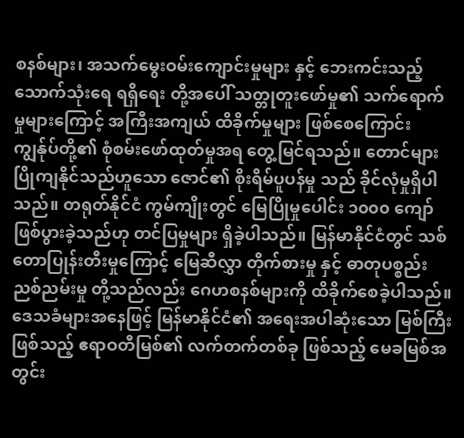စနစ်များ၊ အသက်မွေးဝမ်းကျောင်းမှုများ နှင့် ဘေးကင်းသည့် သောက်သုံးရေ ရရှိရေး တို့အပေါ် သတ္တုတူးဖော်မှု၏ သက်ရောက်မှုများကြောင့် အကြီးအကျယ် ထိခိုက်မှုများ ဖြစ်စေကြောင်း ကျွန်ုပ်တို့၏ စုံစမ်းဖော်ထုတ်မှုအရ တွေ့မြင်ရသည်။ တောင်များပြိုကျနိုင်သည်ဟူသော ဇောင်၏ စိုးရိမ်ပူပန်မှု သည် ခိုင်လုံမှုရှိပါသည်။ တရုတ်နိုင်ငံ ကွမ်ကျိုးတွင် မြေပြိုမှုပေါင်း ၁၀၀၀ ကျော်ဖြစ်ပွားခဲ့သည်ဟု တင်ပြမှုများ ရှိခဲ့ပါသည်။ မြန်မာနိုင်ငံတွင် သစ်တောပြုန်းတီးမှုကြောင့် မြေဆီလွှာ တိုက်စားမှု နှင့် ဓာတုပစ္စည်း ညစ်ညမ်းမှု တို့သည်လည်း ဂေဟစနစ်များကို ထိခိုက်စေခဲ့ပါသည်။ ဒေသခံများအနေဖြင့် မြန်မာနိုင်ငံ၏ အရေးအပါဆုံးသော မြစ်ကြီးဖြစ်သည့် ဧရာဝတီမြစ်၏ လက်တက်တစ်ခု ဖြစ်သည့် မေခမြစ်အတွင်း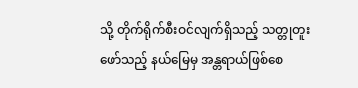သို့ တိုက်ရိုက်စီးဝင်လျက်ရှိသည့် သတ္တုတူးဖော်သည့် နယ်မြေမှ အန္တရာယ်ဖြစ်စေ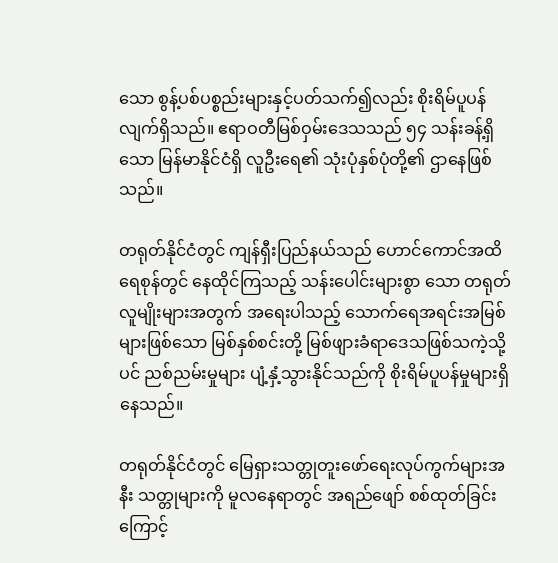သော စွန့်ပစ်ပစ္စည်းများနှင့်ပတ်သက်၍လည်း စိုးရိမ်ပူပန်လျက်ရှိသည်။ ဧရာဝတီမြစ်ဝှမ်းဒေသသည် ၅၄ သန်းခန့်ရှိသော မြန်မာနိုင်ငံရှိ လူဦးရေ၏ သုံးပုံနှစ်ပုံတို့၏ ဌာနေဖြစ်သည်။

တရုတ်နိုင်ငံတွင် ကျန်ရှီးပြည်နယ်သည် ဟောင်ကောင်အထိ ရေစုန်တွင် နေထိုင်ကြသည့် သန်းပေါင်းများစွာ သော တရုတ်လူမျိုးများအတွက် အရေးပါသည့် သောက်ရေအရင်းအမြစ်များဖြစ်သော မြစ်နှစ်စင်းတို့ မြစ်ဖျားခံရာဒေသဖြစ်သကဲ့သို့ပင် ညစ်ညမ်းမှုများ ပျံ့နှံ့သွားနိုင်သည်ကို စိုးရိမ်ပူပန်မှုများရှိနေသည်။

တရုတ်နိုင်ငံတွင် မြေရှားသတ္တုတူးဖော်ရေးလုပ်ကွက်များအနီး သတ္တုများကို မူလနေရာတွင် အရည်ဖျော် စစ်ထုတ်ခြင်းကြောင့်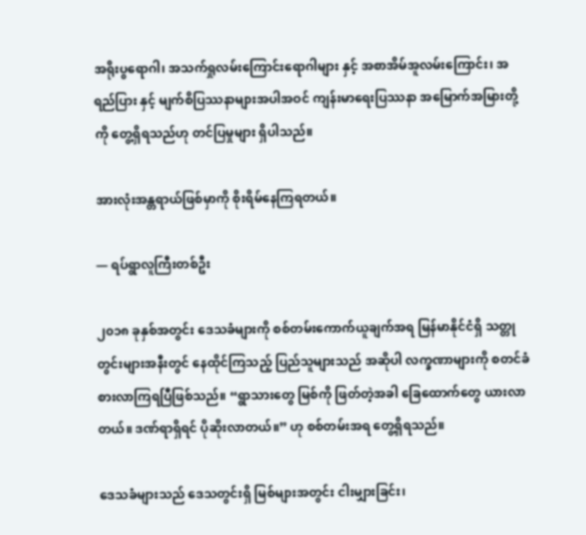အရိုးပွရောဂါ၊ အသက်ရှုလမ်းကြောင်းရောဂါများ နှင့် အစာအိမ်အူလမ်းကြောင်း၊ အရည်ပြား နှင့် မျက်စိပြဿနာများအပါအဝင် ကျန်းမာရေးပြဿနာ အမြောက်အမြားတို့ကို တွေ့ရှိရသည်ဟု တင်ပြမှုများ ရှိပါသည်။

အားလုံးအန္တရာယ်ဖြစ်မှာကို စိုးရိမ်နေကြရတယ်။

— ရပ်ရွာလူကြီးတစ်ဦး

၂၀၁၈ ခုနှစ်အတွင်း ဒေသခံများကို စစ်တမ်းကောက်ယူချက်အရ မြန်မာနိုင်ငံရှိ သတ္တုတွင်းများအနီးတွင် နေထိုင်ကြသည့် ပြည်သူများသည် အဆိုပါ လက္ခဏာများကို စတင်ခံစားလာကြရပြီဖြစ်သည်။ “ရွာသားတွေ မြစ်ကို ဖြတ်တဲ့အခါ ခြေထောက်တွေ ယားလာတယ်။ ဒဏ်ရာရှိရင် ပိုဆိုးလာတယ်။” ဟု စစ်တမ်းအရ တွေ့ရှိရသည်။

ဒေသခံများသည် ဒေသတွင်းရှိ မြစ်များအတွင်း ငါးမျှားခြင်း၊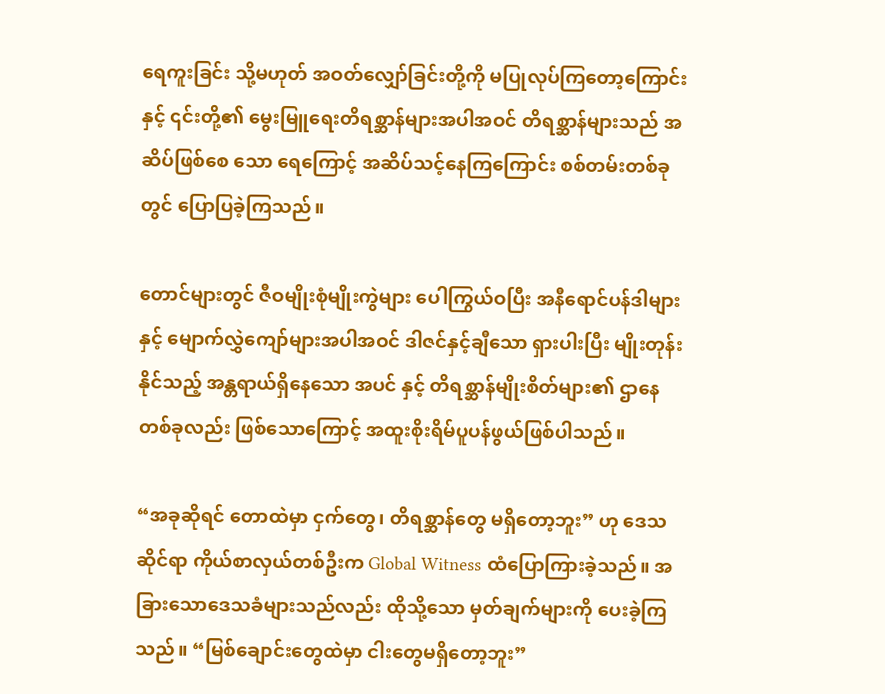ရေကူးခြင်း သို့မဟုတ် အဝတ်လျှော်ခြင်းတို့ကို မပြုလုပ်ကြတော့ကြောင်း နှင့် ၎င်းတို့၏ မွေးမြူရေးတိရစ္ဆာန်များအပါအဝင် တိရစ္ဆာန်များသည် အဆိပ်ဖြစ်စေ သော ရေကြောင့် အဆိပ်သင့်နေကြကြောင်း စစ်တမ်းတစ်ခုတွင် ပြောပြခဲ့ကြသည်။

တောင်များတွင် ဇီဝမျိုးစုံမျိုးကွဲများ ပေါကြွယ်ဝပြီး အနီရောင်ပန်ဒါများ နှင့် မျောက်လွှဲကျော်များအပါအဝင် ဒါဇင်နှင့်ချီသော ရှားပါးပြီး မျိုးတုန်းနိုင်သည့် အန္တရာယ်ရှိနေသော အပင် နှင့် တိရစ္ဆာန်မျိုးစိတ်များ၏ ဌာနေ တစ်ခုလည်း ဖြစ်သောကြောင့် အထူးစိုးရိမ်ပူပန်ဖွယ်ဖြစ်ပါသည်။

“အခုဆိုရင် တောထဲမှာ ငှက်တွေ၊ တိရစ္ဆာန်တွေ မရှိတော့ဘူး” ဟု ဒေသဆိုင်ရာ ကိုယ်စာလှယ်တစ်ဦးက Global Witness ထံပြောကြားခဲ့သည်။ အခြားသောဒေသခံများသည်လည်း ထိုသို့သော မှတ်ချက်များကို ပေးခဲ့ကြသည်။ “မြစ်ချောင်းတွေထဲမှာ ငါးတွေမရှိတော့ဘူး”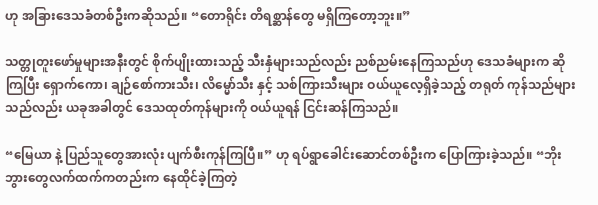ဟု အခြားဒေသခံတစ်ဦးကဆိုသည်။ “တောရိုင်း တိရစ္ဆာန်တွေ မရှိကြတော့ဘူး။”

သတ္တုတူးဖော်မှုများအနီးတွင် စိုက်ပျိုးထားသည့် သီးနှံများသည်လည်း ညစ်ညမ်းနေကြသည်ဟု ဒေသခံများက ဆိုကြပြီး ရှောက်ကော၊ ချဉ်စော်ကားသီး၊ လိမ္မော်သီး နှင့် သစ်ကြားသီးများ ဝယ်ယူလေ့ရှိခဲ့သည့် တရုတ် ကုန်သည်များသည်လည်း ယခုအခါတွင် ဒေသထုတ်ကုန်များကို ဝယ်ယူရန် ငြင်းဆန်ကြသည်။

“မြေယာ နဲ့ ပြည်သူတွေအားလုံး ပျက်စီးကုန်ကြပြီ။” ဟု ရပ်ရွာခေါင်းဆောင်တစ်ဦးက ပြောကြားခဲ့သည်။ “ဘိုးဘွားတွေလက်ထက်ကတည်းက နေထိုင်ခဲ့ကြတဲ့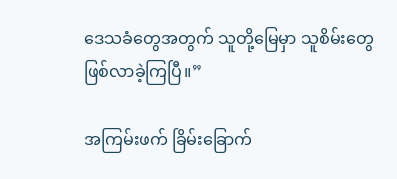ဒေသခံတွေအတွက် သူတို့မြေမှာ သူစိမ်းတွေ ဖြစ်လာခဲ့ကြပြီ။”

အကြမ်းဖက် ခြိမ်းခြောက်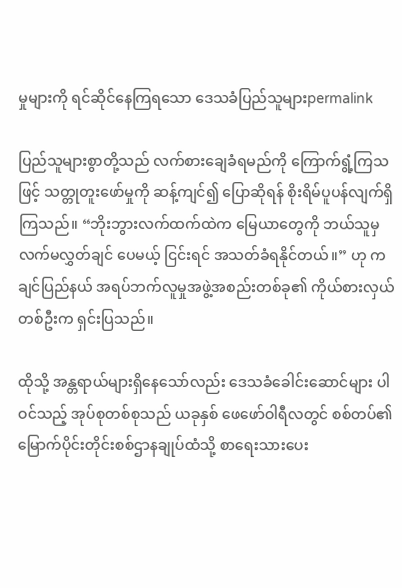မှုများကို ရင်ဆိုင်နေကြရသော ဒေသခံပြည်သူများpermalink

ပြည်သူများစွာတို့သည် လက်စားချေခံရမည်ကို ကြောက်ရွံ့ကြသဖြင့် သတ္တုတူးဖော်မှုကို ဆန့်ကျင်၍ ပြောဆိုရန် စိုးရိမ်ပူပန်လျက်ရှိကြသည်။ “ဘိုးဘွားလက်ထက်ထဲက မြေယာတွေကို ဘယ်သူမှ လက်မလွှတ်ချင် ပေမယ့် ငြင်းရင် အသတ်ခံရနိုင်တယ်။” ဟု ကချင်ပြည်နယ် အရပ်ဘက်လူမှုအဖွဲ့အစည်းတစ်ခု၏ ကိုယ်စားလှယ်တစ်ဦးက ရှင်းပြသည်။

ထိုသို့ အန္တရာယ်များရှိနေသော်လည်း ဒေသခံခေါင်းဆောင်များ ပါဝင်သည့် အုပ်စုတစ်စုသည် ယခုနှစ် ဖေဖော်ဝါရီလတွင် စစ်တပ်၏ မြောက်ပိုင်းတိုင်းစစ်ဌာနချုပ်ထံသို့ စာရေးသားပေး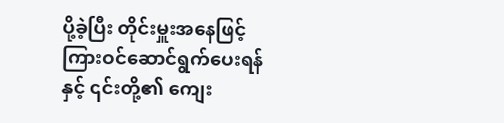ပို့ခဲ့ပြီး တိုင်းမှူးအနေဖြင့် ကြားဝင်ဆောင်ရွက်ပေးရန် နှင့် ၎င်းတို့၏ ကျေး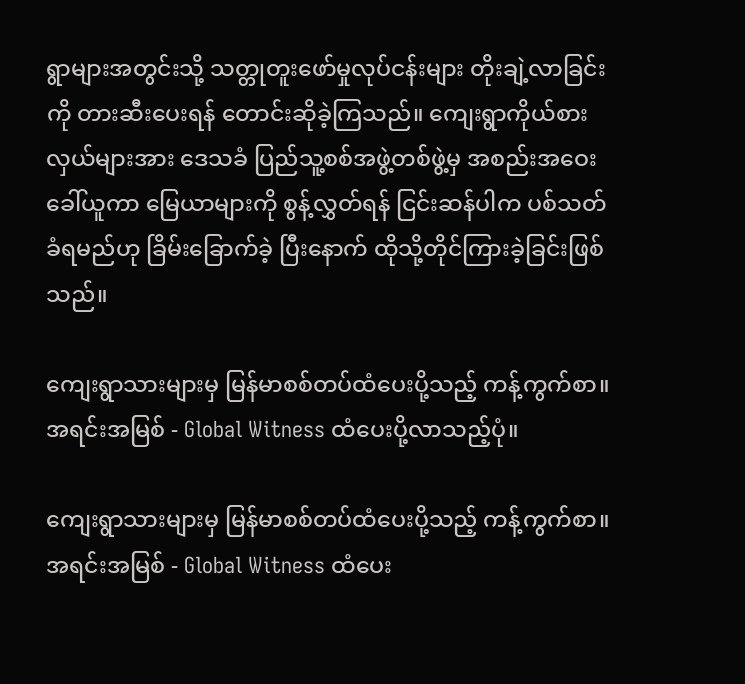ရွာများအတွင်းသို့ သတ္တုတူးဖော်မှုလုပ်ငန်းများ တိုးချဲ့လာခြင်း ကို တားဆီးပေးရန် တောင်းဆိုခဲ့ကြသည်။ ကျေးရွာကိုယ်စားလှယ်များအား ဒေသခံ ပြည်သူ့စစ်အဖွဲ့တစ်ဖွဲ့မှ အစည်းအဝေးခေါ်ယူကာ မြေယာများကို စွန့်လွှတ်ရန် ငြင်းဆန်ပါက ပစ်သတ်ခံရမည်ဟု ခြိမ်းခြောက်ခဲ့ ပြီးနောက် ထိုသို့တိုင်ကြားခဲ့ခြင်းဖြစ်သည်။

ကျေးရွာသားများမှ မြန်မာစစ်တပ်ထံပေးပို့သည့် ကန့်ကွက်စာ။ အရင်းအမြစ် - Global Witness ထံပေးပို့လာသည့်ပုံ။

ကျေးရွာသားများမှ မြန်မာစစ်တပ်ထံပေးပို့သည့် ကန့်ကွက်စာ။ အရင်းအမြစ် - Global Witness ထံပေး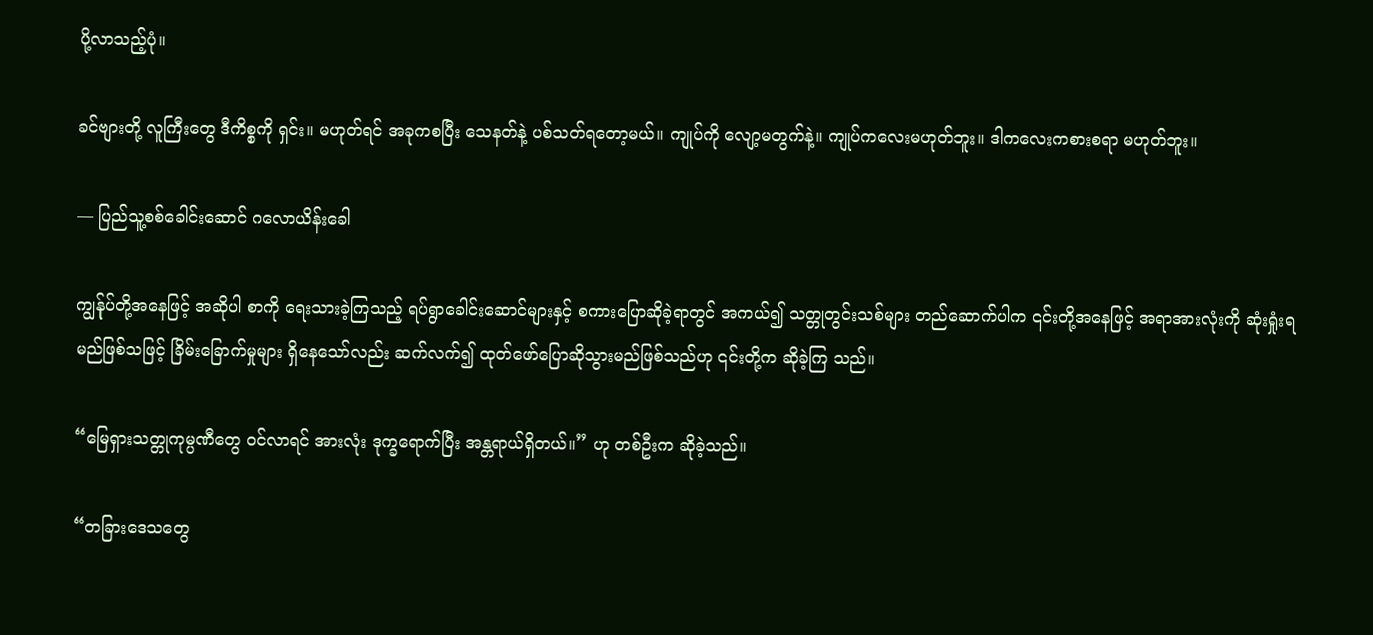ပို့လာသည့်ပုံ။

ခင်ဗျားတို့ လူကြီးတွေ ဒီကိစ္စကို ရှင်း။ မဟုတ်ရင် အခုကစပြီး သေနတ်နဲ့ ပစ်သတ်ရတော့မယ်။ ကျုပ်ကို လျော့မတွက်နဲ့။ ကျုပ်ကလေးမဟုတ်ဘူး။ ဒါကလေးကစားစရာ မဟုတ်ဘူး။

— ပြည်သူ့စစ်ခေါင်းဆောင် ဂလောယိန်းခေါ

ကျွန်ုပ်တို့အနေဖြင့် အဆိုပါ စာကို ရေးသားခဲ့ကြသည့် ရပ်ရွာခေါင်းဆောင်များနှင့် စကားပြောဆိုခဲ့ရာတွင် အကယ်၍ သတ္တုတွင်းသစ်များ တည်ဆောက်ပါက ၎င်းတို့အနေဖြင့် အရာအားလုံးကို ဆုံးရှုံးရမည်ဖြစ်သဖြင့် ခြိမ်းခြောက်မှုများ ရှိနေသော်လည်း ဆက်လက်၍ ထုတ်ဖော်ပြောဆိုသွားမည်ဖြစ်သည်ဟု ၎င်းတို့က ဆိုခဲ့ကြ သည်။

“မြေရှားသတ္တုကုမ္ပဏီတွေ ဝင်လာရင် အားလုံး ဒုက္ခရောက်ပြီး အန္တရာယ်ရှိတယ်။” ဟု တစ်ဦးက ဆိုခဲ့သည်။

“တခြားဒေသတွေ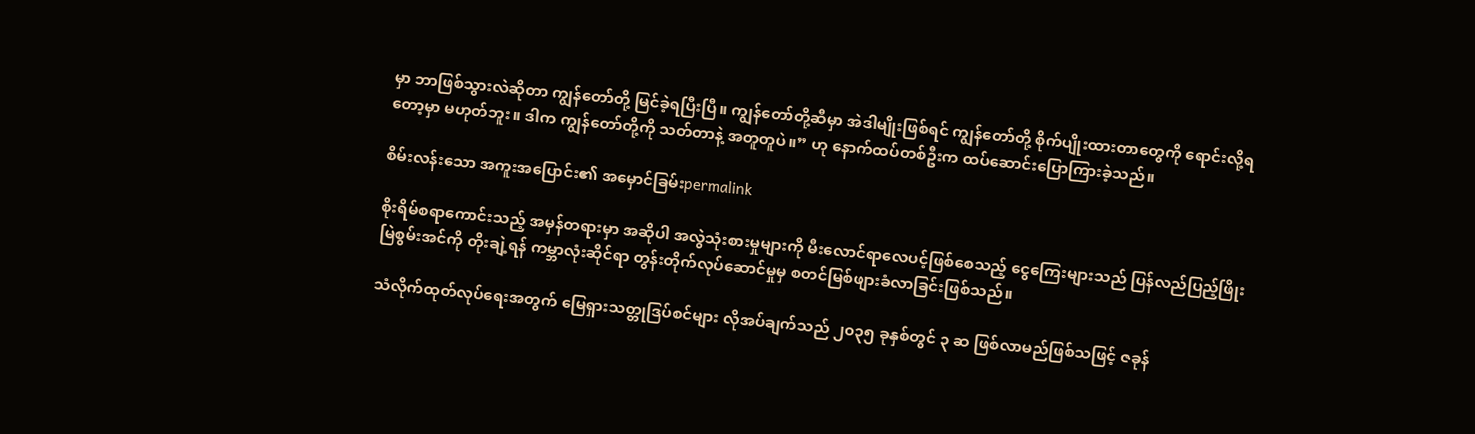မှာ ဘာဖြစ်သွားလဲဆိုတာ ကျွန်တော်တို့ မြင်ခဲ့ရပြီးပြီ။ ကျွန်တော်တို့ဆီမှာ အဲဒါမျိုးဖြစ်ရင် ကျွန်တော်တို့ စိုက်ပျိုးထားတာတွေကို ရောင်းလို့ရတော့မှာ မဟုတ်ဘူး။ ဒါက ကျွန်တော်တို့ကို သတ်တာနဲ့ အတူတူပဲ။” ဟု နောက်ထပ်တစ်ဦးက ထပ်ဆောင်းပြောကြားခဲ့သည်။

စိမ်းလန်းသော အကူးအပြောင်း၏ အမှောင်ခြမ်းpermalink

စိုးရိမ်စရာကောင်းသည့် အမှန်တရားမှာ အဆိုပါ အလွဲသုံးစားမှုများကို မီးလောင်ရာလေပင့်ဖြစ်စေသည့် ငွေကြေးများသည် ပြန်လည်ပြည့်ဖြိုးမြဲစွမ်းအင်ကို တိုးချဲ့ရန် ကမ္ဘာလုံးဆိုင်ရာ တွန်းတိုက်လုပ်ဆောင်မှုမှ စတင်မြစ်ဖျားခံလာခြင်းဖြစ်သည်။

သံလိုက်ထုတ်လုပ်ရေးအတွက် မြေရှားသတ္တုဒြပ်စင်များ လိုအပ်ချက်သည် ၂၀၃၅ ခုနှစ်တွင် ၃ ဆ ဖြစ်လာမည်ဖြစ်သဖြင့် ဇခုန်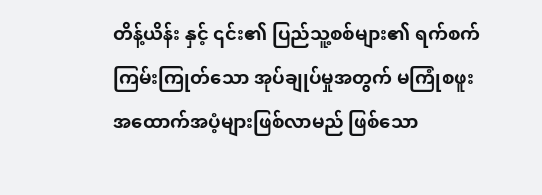တိန့်ယိန်း နှင့် ၎င်း၏ ပြည်သူ့စစ်များ၏ ရက်စက်ကြမ်းကြုတ်သော အုပ်ချုပ်မှုအတွက် မကြုံစဖူးအထောက်အပံ့များဖြစ်လာမည် ဖြစ်သော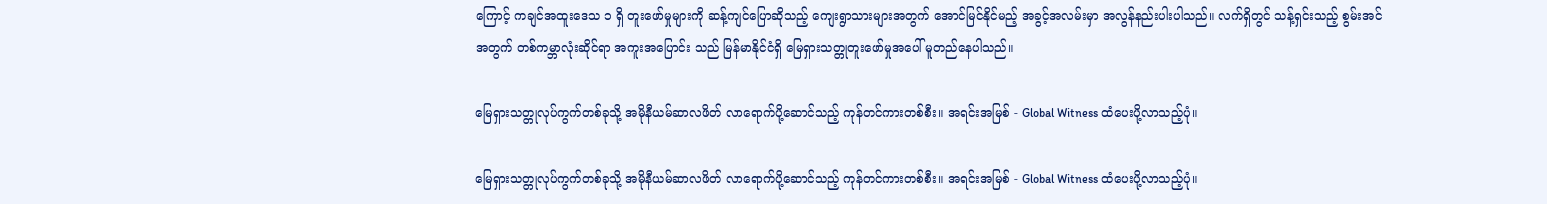ကြောင့် ကချင်အထူးဒေသ ၁ ရှိ တူးဖော်မှုများကို ဆန့်ကျင်ပြောဆိုသည့် ကျေးရွာသားများအတွက် အောင်မြင်နိုင်မည့် အခွင့်အလမ်းမှာ အလွန်နည်းပါးပါသည်။ လက်ရှိတွင် သန့်ရှင်းသည့် စွမ်းအင်အတွက် တစ်ကမ္ဘာလုံးဆိုင်ရာ အကူးအပြောင်း သည် မြန်မာနိုင်ငံရှိ မြေရှားသတ္တုတူးဖော်မှုအပေါ် မူတည်နေပါသည်။

မြေရှားသတ္တုလုပ်ကွက်တစ်ခုသို့ အမိုနီယမ်ဆာလဖိတ် လာရောက်ပို့ဆောင်သည့် ကုန်တင်ကားတစ်စီး။ အရင်းအမြစ် - Global Witness ထံပေးပို့လာသည့်ပုံ။

မြေရှားသတ္တုလုပ်ကွက်တစ်ခုသို့ အမိုနီယမ်ဆာလဖိတ် လာရောက်ပို့ဆောင်သည့် ကုန်တင်ကားတစ်စီး။ အရင်းအမြစ် - Global Witness ထံပေးပို့လာသည့်ပုံ။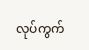လုပ်ကွက်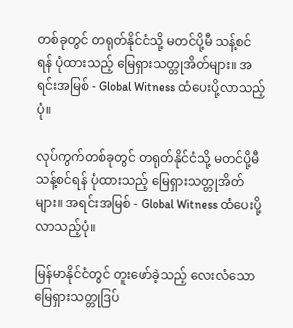တစ်ခုတွင် တရုတ်နိုင်ငံသို့ မတင်ပို့မီ သန့်စင်ရန် ပုံထားသည့် မြေရှားသတ္တုအိတ်များ။ အရင်းအမြစ် - Global Witness ထံပေးပို့လာသည့်ပုံ။

လုပ်ကွက်တစ်ခုတွင် တရုတ်နိုင်ငံသို့ မတင်ပို့မီ သန့်စင်ရန် ပုံထားသည့် မြေရှားသတ္တုအိတ်များ။ အရင်းအမြစ် - Global Witness ထံပေးပို့လာသည့်ပုံ။

မြန်မာနိုင်ငံတွင် တူးဖော်ခဲ့သည့် လေးလံသော မြေရှားသတ္တုဒြပ်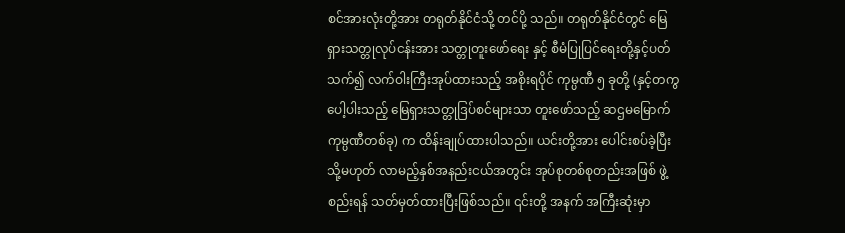စင်အားလုံးတို့အား တရုတ်နိုင်ငံသို့ တင်ပို့ သည်။ တရုတ်နိုင်ငံတွင် မြေရှားသတ္တုလုပ်ငန်းအား သတ္တုတူးဖော်ရေး နှင့် စီမံပြုပြင်ရေးတို့နှင့်ပတ်သက်၍ လက်ဝါးကြီးအုပ်ထားသည့် အစိုးရပိုင် ကုမ္ပဏီ ၅ ခုတို့ (နှင့်တကွ ပေါ့ပါးသည့် မြေရှားသတ္တုဒြပ်စင်များသာ တူးဖော်သည့် ဆဌမမြောက် ကုမ္ပဏီတစ်ခု) က ထိန်းချုပ်ထားပါသည်။ ယင်းတို့အား ပေါင်းစပ်ခဲ့ပြီး သို့မဟုတ် လာမည့်နှစ်အနည်းငယ်အတွင်း အုပ်စုတစ်စုတည်းအဖြစ် ဖွဲ့စည်းရန် သတ်မှတ်ထားပြီးဖြစ်သည်။ ၎င်းတို့ အနက် အကြီးဆုံးမှာ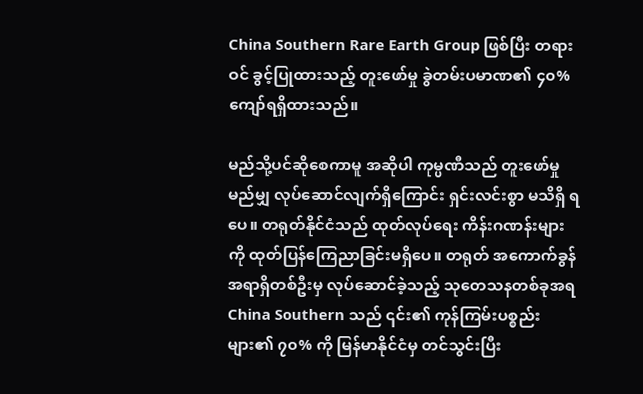China Southern Rare Earth Group ဖြစ်ပြီး တရားဝင် ခွင့်ပြုထားသည့် တူးဖော်မှု ခွဲတမ်းပမာဏ၏ ၄၀% ကျော်ရရှိထားသည်။

မည်သို့ပင်ဆိုစေကာမူ အဆိုပါ ကုမ္ပဏီသည် တူးဖော်မှု မည်မျှ လုပ်ဆောင်လျက်ရှိကြောင်း ရှင်းလင်းစွာ မသိရှိ ရပေ။ တရုတ်နိုင်ငံသည် ထုတ်လုပ်ရေး ကိန်းဂဏန်းများ ကို ထုတ်ပြန်ကြေညာခြင်းမရှိပေ။ တရုတ် အကောက်ခွန် အရာရှိတစ်ဦးမှ လုပ်ဆောင်ခဲ့သည့် သုတေသနတစ်ခုအရ China Southern သည် ၎င်း၏ ကုန်ကြမ်းပစ္စည်းများ၏ ၇၀% ကို မြန်မာနိုင်ငံမှ တင်သွင်းပြီး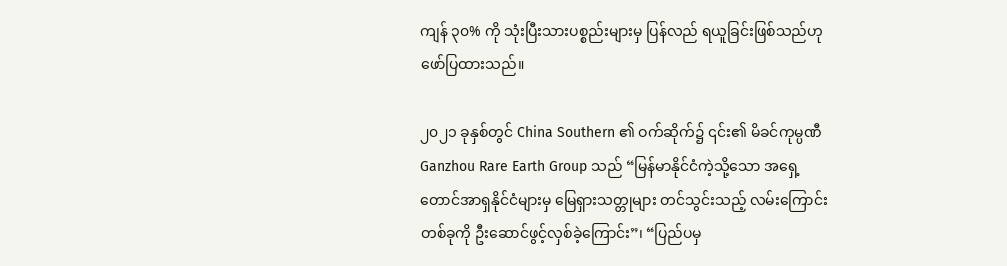ကျန် ၃၀% ကို သုံးပြီးသားပစ္စည်းများမှ ပြန်လည် ရယူခြင်းဖြစ်သည်ဟု ဖော်ပြထားသည်။

၂၀၂၁ ခုနှစ်တွင် China Southern ၏ ဝက်ဆိုက်၌ ၎င်း၏ မိခင်ကုမ္ပဏီ Ganzhou Rare Earth Group သည် “မြန်မာနိုင်ငံကဲ့သို့သော အရှေ့တောင်အာရှနိုင်ငံများမှ မြေရှားသတ္တုများ တင်သွင်းသည့် လမ်းကြောင်းတစ်ခုကို ဦးဆောင်ဖွင့်လှစ်ခဲ့ကြောင်း”၊ “ပြည်ပမှ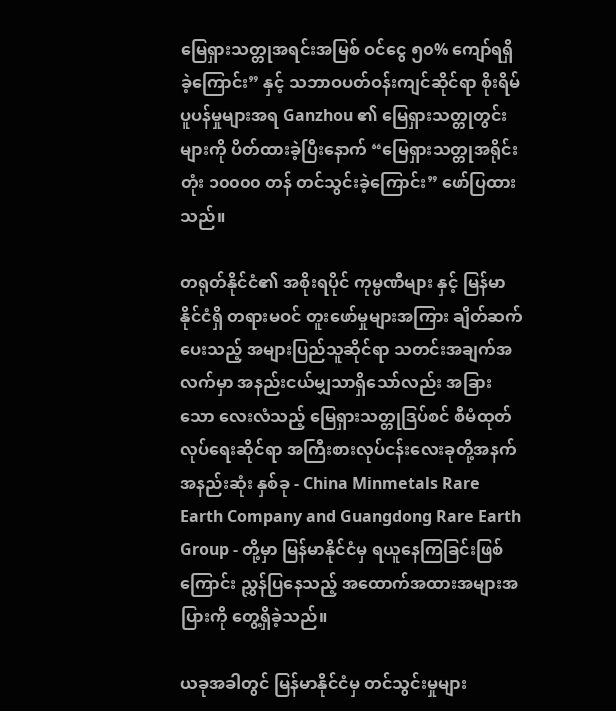မြေရှားသတ္တုအရင်းအမြစ် ဝင်ငွေ ၅၀% ကျော်ရရှိခဲ့ကြောင်း” နှင့် သဘာဝပတ်ဝန်းကျင်ဆိုင်ရာ စိုးရိမ်ပူပန်မှုများအရ Ganzhou ၏ မြေရှားသတ္တုတွင်း များကို ပိတ်ထားခဲ့ပြီးနောက် “မြေရှားသတ္တုအရိုင်းတုံး ၁၀၀၀၀ တန် တင်သွင်းခဲ့‌ကြောင်း” ဖော်ပြထားသည်။

တရုတ်နိုင်ငံ၏ အစိုးရပိုင် ကုမ္ပဏီများ နှင့် မြန်မာနိုင်ငံရှိ တရားမဝင် တူးဖော်မှုများအကြား ချိတ်ဆက်ပေးသည့် အများပြည်သူဆိုင်ရာ သတင်းအချက်အလက်မှာ အနည်းငယ်မျှသာရှိသော်လည်း အခြားသော လေးလံသည့် မြေရှားသတ္တုဒြပ်စင် စီမံထုတ်လုပ်ရေးဆိုင်ရာ အကြီးစားလုပ်ငန်းလေးခုတို့အနက် အနည်းဆုံး နှစ်ခု - China Minmetals Rare Earth Company and Guangdong Rare Earth Group - တို့မှာ မြန်မာနိုင်ငံမှ ရယူနေကြခြင်းဖြစ်ကြောင်း ညွှန်ပြနေသည့် အထောက်အထားအများအပြားကို တွေ့ရှိခဲ့သည်။

ယခုအခါတွင် မြန်မာနိုင်ငံမှ တင်သွင်းမှုများ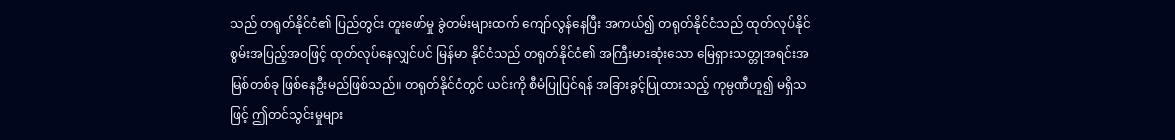သည် တရုတ်နိုင်ငံ၏ ပြည်တွင်း တူးဖော်မှု ခွဲတမ်းများထက် ကျော်လွန်နေပြီး အကယ်၍ တရုတ်နိုင်ငံသည် ထုတ်လုပ်နိုင်စွမ်းအပြည့်အဝဖြင့် ထုတ်လုပ်နေလျှင်ပင် မြန်မာ နိုင်ငံသည် တရုတ်နိုင်ငံ၏ အကြီးမားဆုံးသော မြေရှားသတ္တုအရင်းအမြစ်တစ်ခု ဖြစ်နေဦးမည်ဖြစ်သည်။ တရုတ်နိုင်ငံတွင် ယင်းကို စီမံပြုပြင်ရန် အခြားခွင့်ပြုထားသည့် ကုမ္ပဏီဟူ၍ မရှိသဖြင့် ဤတင်သွင်းမှုများ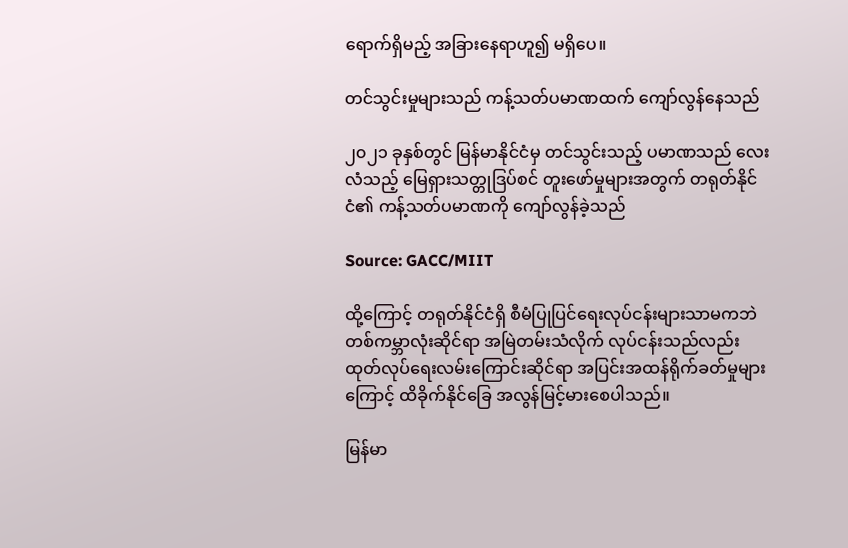ရောက်ရှိမည့် အခြားနေရာဟူ၍ မရှိပေ။

တင်သွင်းမှုများသည် ကန့်သတ်ပမာဏထက် ကျော်လွန်နေသည်

၂၀၂၁ ခုနှစ်တွင် မြန်မာနိုင်ငံမှ တင်သွင်းသည့် ပမာဏသည် လေးလံသည့် မြေရှားသတ္တုဒြပ်စင် တူးဖော်မှုများအတွက် တရုတ်နိုင်ငံ၏ ကန့်သတ်ပမာဏကို ကျော်လွန်ခဲ့သည်

Source: GACC/MIIT

ထို့ကြောင့် တရုတ်နိုင်ငံရှိ စီမံပြုပြင်ရေးလုပ်ငန်းများသာမကဘဲ တစ်ကမ္ဘာလုံးဆိုင်ရာ အမြဲတမ်းသံလိုက် လုပ်ငန်းသည်လည်း ထုတ်လုပ်ရေးလမ်းကြောင်းဆိုင်ရာ အပြင်းအထန်ရိုက်ခတ်မှုများကြောင့် ထိခိုက်နိုင်ခြေ အလွန်မြင့်မားစေပါသည်။

မြန်မာ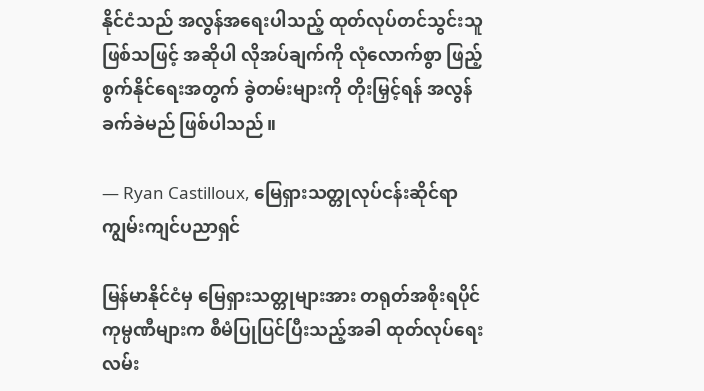နိုင်ငံသည် အလွန်အရေးပါသည့် ထုတ်လုပ်တင်သွင်းသူဖြစ်သဖြင့် အဆိုပါ လိုအပ်ချက်ကို လုံလောက်စွာ ဖြည့်စွက်နိုင်ရေးအတွက် ခွဲတမ်းများကို တိုးမြှင့်ရန် အလွန်ခက်ခဲမည် ဖြစ်ပါသည်။

— Ryan Castilloux, မြေရှားသတ္တုလုပ်ငန်းဆိုင်ရာ ကျွမ်းကျင်ပညာရှင်

မြန်မာနိုင်ငံမှ မြေရှားသတ္တုများအား တရုတ်အစိုးရပိုင် ကုမ္ပဏီများက စီမံပြုပြင်ပြီးသည့်အခါ ထုတ်လုပ်ရေး လမ်း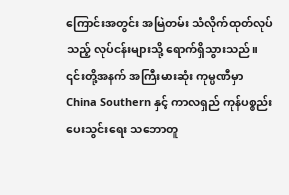ကြောင်းအတွင်း အမြဲတမ်း သံလိုက်ထုတ်လုပ်သည့် လုပ်ငန်းများသို့ ရောက်ရှိသွားသည်။ ၎င်းတို့အနက် အကြီးမားဆုံး ကုမ္ပဏီမှာ China Southern နှင့် ကာလရှည် ကုန်ပစ္စည်းပေးသွင်းရေး သဘောတူ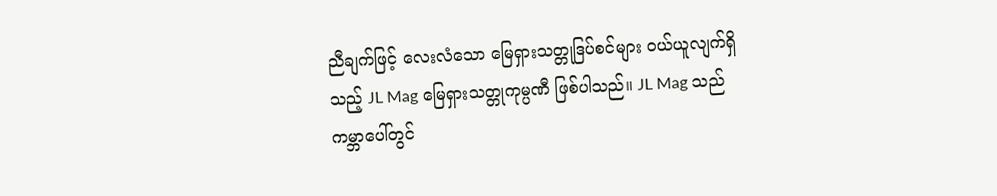ညီချက်ဖြင့် လေးလံသော မြေရှားသတ္တုဒြပ်စင်များ ဝယ်ယူလျက်ရှိသည့် JL Mag မြေရှားသတ္တုကုမ္ပဏီ ဖြစ်ပါသည်။ JL Mag သည် ကမ္ဘာပေါ်တွင်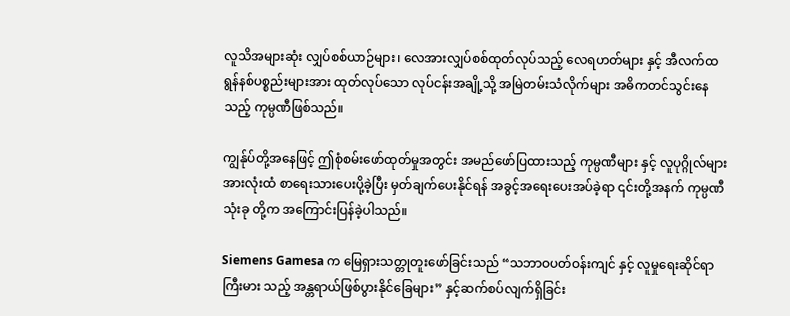လူသိအများဆုံး လျှပ်စစ်ယာဉ်များ၊ လေအားလျှပ်စစ်ထုတ်လုပ်သည့် လေရဟတ်များ နှင့် အီလက်ထရွန်နစ်ပစ္စည်းများအား ထုတ်လုပ်သော လုပ်ငန်းအချို့သို့ အမြဲတမ်းသံလိုက်များ အဓိကတင်သွင်းနေသည့် ကုမ္ပဏီဖြစ်သည်။

ကျွန်ုပ်တို့အနေဖြင့် ဤစုံစမ်းဖော်ထုတ်မှုအတွင်း အမည်ဖော်ပြထားသည့် ကုမ္ပဏီများ နှင့် လူပုဂ္ဂိုလ်များ အားလုံးထံ စာရေးသားပေးပို့ခဲ့ပြီး မှတ်ချက်ပေးနိုင်ရန် အခွင့်အရေးပေးအပ်ခဲ့ရာ ၎င်းတို့အနက် ကုမ္ပဏီသုံးခု တို့က အကြောင်းပြန်ခဲ့ပါသည်။

Siemens Gamesa က မြေရှားသတ္တုတူးဖော်ခြင်းသည် “သဘာဝပတ်ဝန်းကျင် နှင့် လူမှုရေးဆိုင်ရာ ကြီးမား သည့် အန္တရာယ်ဖြစ်ပွားနိုင်ခြေများ” နှင့်ဆက်စပ်လျက်ရှိခြင်း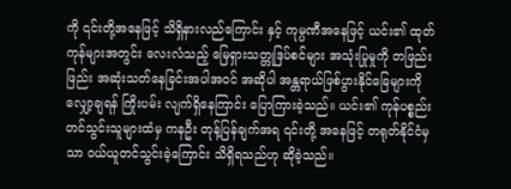ကို ၎င်းတို့အနေဖြင့် သိရှိနားလည်ကြောင်း နှင့် ကုမ္ပဏီအနေဖြင့် ယင်း၏ ထုတ်ကုန်များအတွင်း လေးလံသည့် မြေရှားသတ္တုဒြပ်စင်များ အသုံးပြုမှုကို တဖြည်းဖြည်း အဆုံးသတ်နေခြင်းအပါအဝင် အဆိုပါ အန္တရာယ်ဖြစ်ပွားနိုင်ခြေများကို လျှော့ချရန် ကြိုးပမ်း လျက်ရှိနေကြာင်း ပြောကြားခဲ့သည်။ ယင်း၏ ကုန်ပစ္စည်းတင်သွင်းသူများထံမှ ကနဦး တုန့်ပြန်ချက်အရ ၎င်းတို့ အနေဖြင့် တရုတ်နိုင်ငံမှသာ ဝယ်ယူတင်သွင်းခဲ့ကြောင်း သိရှိရသည်ဟု ဆိုခဲ့သည်။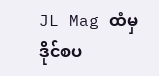JL Mag ထံမှ ဒိုင်စပ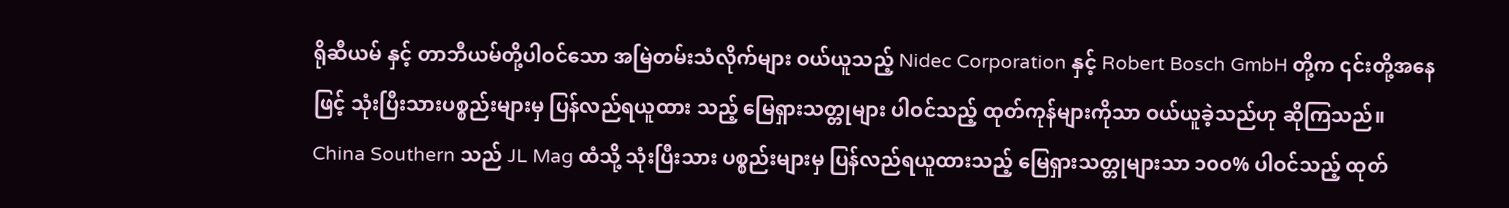ရိုဆီယမ် နှင့် တာဘီယမ်တို့ပါဝင်သော အမြဲတမ်းသံလိုက်များ ဝယ်ယူသည့် Nidec Corporation နှင့် Robert Bosch GmbH တို့က ၎င်းတို့အနေဖြင့် သုံးပြီးသားပစ္စည်းများမှ ပြန်လည်ရယူထား သည့် မြေရှားသတ္တုများ ပါဝင်သည့် ထုတ်ကုန်များကိုသာ ဝယ်ယူခဲ့သည်ဟု ဆိုကြသည်။ China Southern သည် JL Mag ထံသို့ သုံးပြီးသား ပစ္စည်းများမှ ပြန်လည်ရယူထားသည့် မြေရှားသတ္တုများသာ ၁၀၀% ပါဝင်သည့် ထုတ်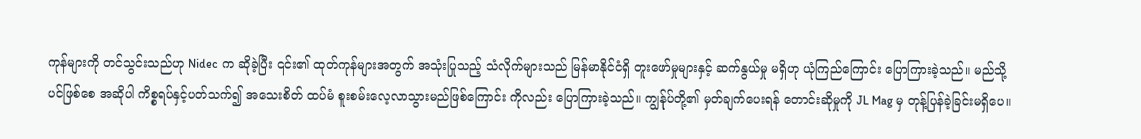ကုန်များကို တင်သွင်းသည်ဟု Nidec က ဆိုခဲ့ပြီး ၎င်း၏ ထုတ်ကုန်များအတွက် အသုံးပြုသည့် သံလိုက်များသည် မြန်မာနိုင်ငံရှိ တူးဖော်မှုများနှင့် ဆက်နွယ်မှု မရှိဟု ယုံကြည်ကြောင်း ပြောကြားခဲ့သည်။ မည်သို့ပင်ဖြစ်စေ အဆိုပါ ကိစ္စရပ်နှင့်ပတ်သက်၍ အသေးစိတ် ထပ်မံ စူးစမ်းလေ့လာသွားမည်ဖြစ်ကြောင်း ကိုလည်း ပြောကြားခဲ့သည်။ ကျွန်ုပ်တို့၏ မှတ်ချက်ပေးရန် တောင်းဆိုမှုကို JL Mag မှ တုန့်ပြန်ခဲ့ခြင်းမရှိပေ။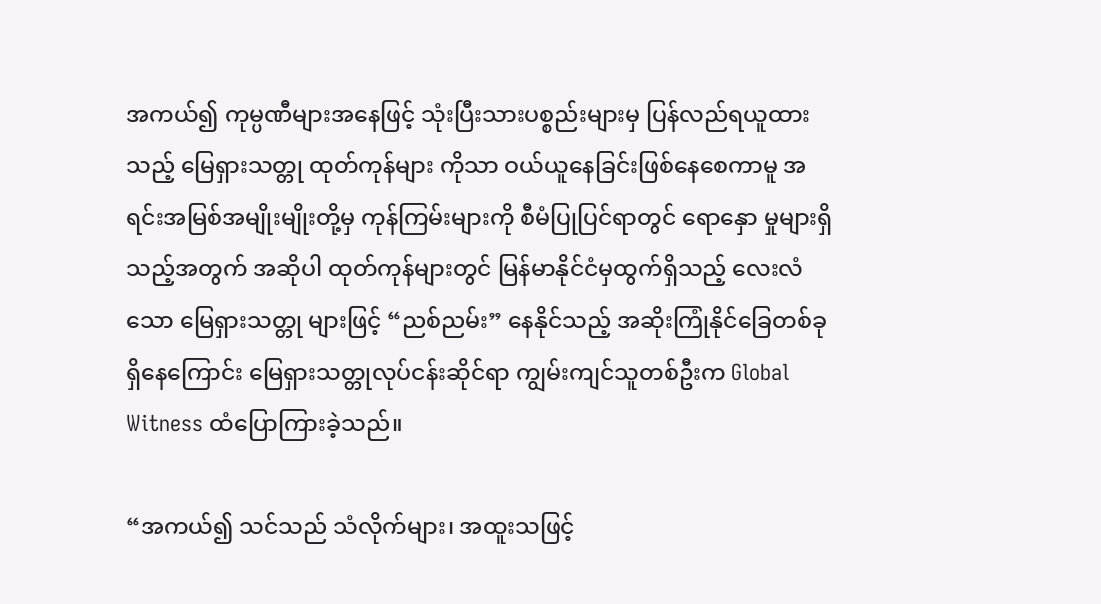အကယ်၍ ကုမ္ပဏီများအနေဖြင့် သုံးပြီးသားပစ္စည်းများမှ ပြန်လည်ရယူထားသည့် မြေရှားသတ္တု ထုတ်ကုန်များ ကိုသာ ဝယ်ယူနေခြင်းဖြစ်နေစေကာမူ အရင်းအမြစ်အမျိုးမျိုးတို့မှ ကုန်ကြမ်းများကို စီမံပြုပြင်ရာတွင် ရောနှော မှုများရှိသည့်အတွက် အဆိုပါ ထုတ်ကုန်များတွင် မြန်မာနိုင်ငံမှထွက်ရှိသည့် လေးလံသော မြေရှားသတ္တု များဖြင့် “ညစ်ညမ်း” နေနိုင်သည့် အဆိုးကြုံနိုင်ခြေတစ်ခု ရှိနေကြောင်း မြေရှားသတ္တုလုပ်ငန်းဆိုင်ရာ ကျွမ်းကျင်သူတစ်ဦးက Global Witness ထံပြောကြားခဲ့သည်။

“အကယ်၍ သင်သည် သံလိုက်များ၊ အထူးသဖြင့်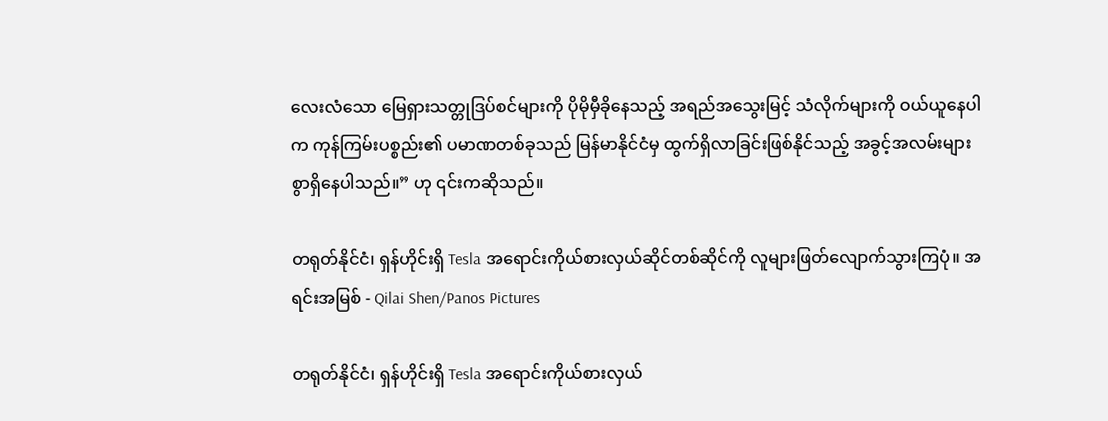လေးလံသော မြေရှားသတ္တုဒြပ်စင်များကို ပိုမိုမှီခိုနေသည့် အရည်အသွေးမြင့် သံလိုက်များကို ဝယ်ယူနေပါက ကုန်ကြမ်းပစ္စည်း၏ ပမာဏတစ်ခုသည် မြန်မာနိုင်ငံမှ ထွက်ရှိလာခြင်းဖြစ်နိုင်သည့် အခွင့်အလမ်းများစွာရှိနေပါသည်။” ဟု ၎င်းကဆိုသည်။

တရုတ်နိုင်ငံ၊ ရှန်ဟိုင်းရှိ Tesla အရောင်းကိုယ်စားလှယ်ဆိုင်တစ်ဆိုင်ကို လူများဖြတ်လျောက်သွားကြပုံ။ အရင်းအမြစ် - Qilai Shen/Panos Pictures

တရုတ်နိုင်ငံ၊ ရှန်ဟိုင်းရှိ Tesla အရောင်းကိုယ်စားလှယ်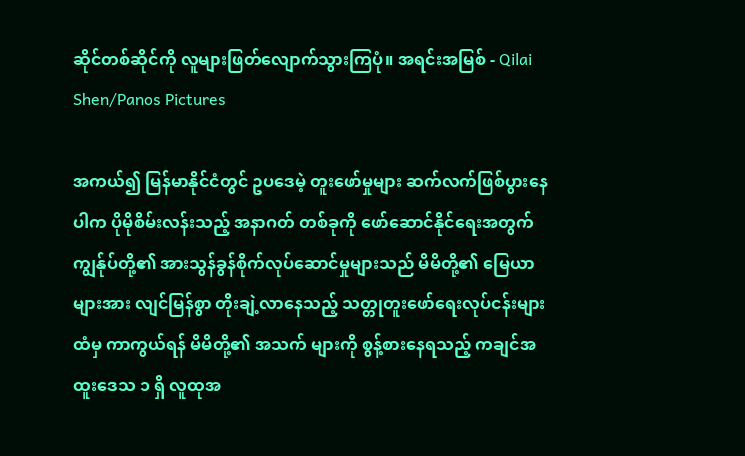ဆိုင်တစ်ဆိုင်ကို လူများဖြတ်လျောက်သွားကြပုံ။ အရင်းအမြစ် - Qilai Shen/Panos Pictures

အကယ်၍ မြန်မာနိုင်ငံတွင် ဥပဒေမဲ့ တူးဖော်မှုများ ဆက်လက်ဖြစ်ပွားနေပါက ပိုမိုစိမ်းလန်းသည့် အနာဂတ် တစ်ခုကို ဖော်ဆောင်နိုင်ရေးအတွက် ကျွန်ုပ်တို့၏ အားသွန်ခွန်စိုက်လုပ်ဆောင်မှုများသည် မိမိတို့၏ မြေယာ များအား လျင်မြန်စွာ တိုးချဲ့လာနေသည့် သတ္တုတူးဖော်ရေးလုပ်ငန်းများထံမှ ကာကွယ်ရန် မိမိတို့၏ အသက် များကို စွန့်စားနေရသည့် ကချင်အထူးဒေသ ၁ ရှိ လူထုအ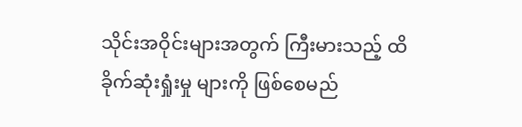သိုင်းအဝိုင်းများအတွက် ကြီးမားသည့် ထိခိုက်ဆုံးရှုံးမှု များကို ဖြစ်စေမည်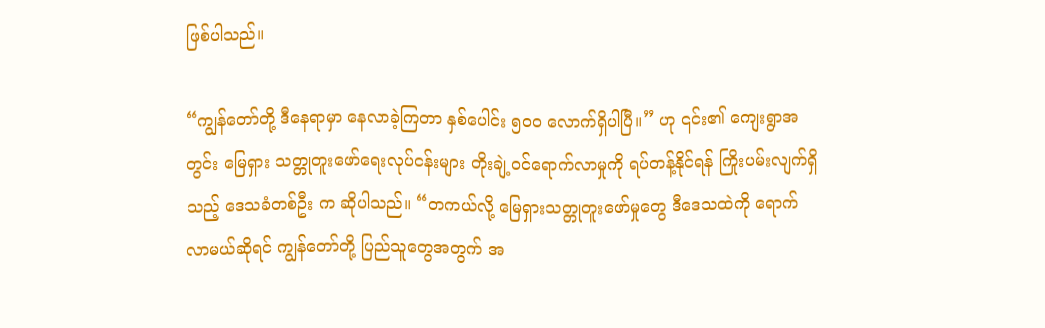ဖြစ်ပါသည်။

“ကျွန်တော်တို့ ဒီနေရာမှာ နေလာခဲ့ကြတာ နှစ်ပေါင်း ၅၀၀ လောက်ရှိပါပြီ။” ဟု ၎င်း၏ ကျေးရွာအတွင်း မြေရှား သတ္တုတူးဖော်ရေးလုပ်ငန်းများ တိုးချဲ့ဝင်ရောက်လာမှုကို ရပ်တန့်နိုင်ရန် ကြိုးပမ်းလျက်ရှိသည့် ဒေသခံတစ်ဦး က ဆိုပါသည်။ “တကယ်လို့ မြေရှားသတ္တုတူးဖော်မှုတွေ ဒီဒေသထဲကို ရောက်လာမယ်ဆိုရင် ကျွန်တော်တို့ ပြည်သူတွေအတွက် အ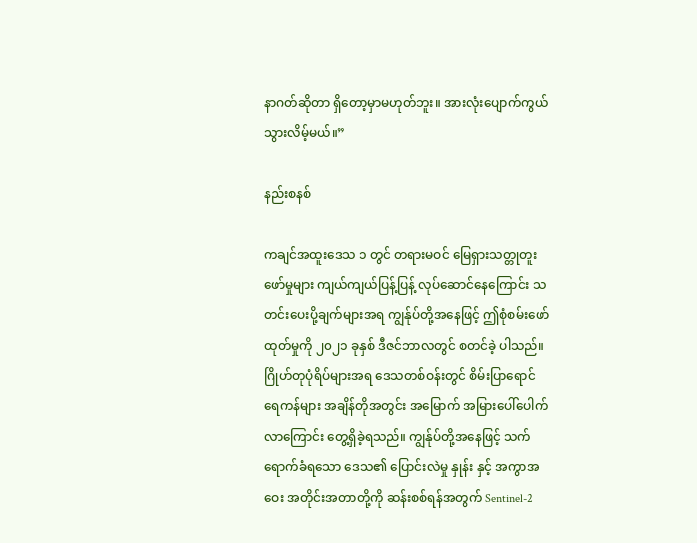နာဂတ်ဆိုတာ ရှိတော့မှာမဟုတ်ဘူး။ အားလုံးပျောက်ကွယ်သွားလိမ့်မယ်။”

နည်းစနစ်

ကချင်အထူးဒေသ ၁ တွင် တရားမဝင် မြေရှားသတ္တုတူးဖော်မှုများ ကျယ်ကျယ်ပြန့်ပြန့် လုပ်ဆောင်နေကြောင်း သတင်းပေးပို့ချက်များအရ ကျွန်ုပ်တို့အနေဖြင့် ဤစုံစမ်းဖော်ထုတ်မှုကို ၂၀၂၁ ခုနှစ် ဒီဇင်ဘာလတွင် စတင်ခဲ့ ပါသည်။ ဂြိုဟ်တုပုံရိပ်များအရ ဒေသတစ်ဝန်းတွင် စိမ်းပြာရောင် ရေကန်များ အချိန်တိုအတွင်း အမြောက် အမြားပေါ်ပေါက်လာကြောင်း တွေ့ရှိခဲ့ရသည်။ ကျွန်ုပ်တို့အနေဖြင့် သက်ရောက်ခံရသော ဒေသ၏ ပြောင်းလဲမှု နှုန်း နှင့် အကွာအဝေး အတိုင်းအတာတို့ကို ဆန်းစစ်ရန်အတွက် Sentinel-2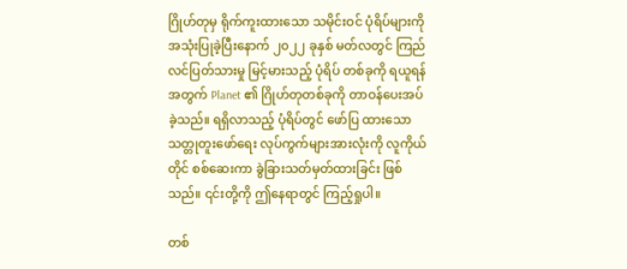ဂြိုဟ်တုမှ ရိုက်ကူးထားသော သမိုင်းဝင် ပုံရိပ်များကို အသုံးပြုခဲ့ပြီးနောက် ၂၀၂၂ ခုနှစ် မတ်လတွင် ကြည်လင်ပြတ်သားမှု မြင့်မားသည့် ပုံရိပ် တစ်ခုကို ရယူရန်အတွက် Planet ၏ ဂြိုဟ်တုတစ်ခုကို တာဝန်ပေးအပ်ခဲ့သည်။ ရရှိလာသည့် ပုံရိပ်တွင် ဖော်ပြ ထားသော သတ္တုတူးဖော်ရေး လုပ်ကွက်များအားလုံးကို လူကိုယ်တိုင် စစ်ဆေးကာ ခွဲခြားသတ်မှတ်ထားခြင်း ဖြစ်သည်။ ၎င်းတို့ကို ဤနေရာတွင် ကြည့်ရှုပါ။

တစ်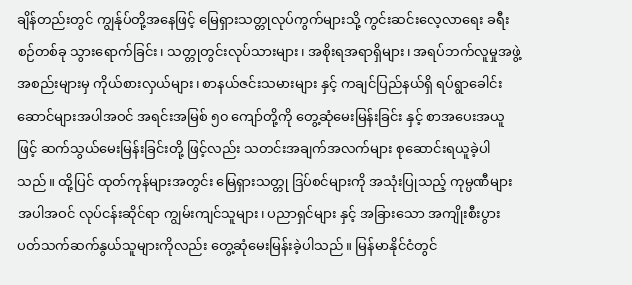ချိန်တည်းတွင် ကျွန်ုပ်တို့အနေဖြင့် မြေရှားသတ္တုလုပ်ကွက်များသို့ ကွင်းဆင်းလေ့လာရေး ခရီးစဉ်တစ်ခု သွားရောက်ခြင်း၊ သတ္တုတွင်းလုပ်သားများ၊ အစိုးရအရာရှိများ၊ အရပ်ဘက်လူမှုအဖွဲ့အစည်းများမှ ကိုယ်စားလှယ်များ၊ စာနယ်ဇင်းသမားများ နှင့် ကချင်ပြည်နယ်ရှိ ရပ်ရွာခေါင်းဆောင်များအပါအဝင် အရင်းအမြစ် ၅၀ ကျော်တို့ကို တွေ့ဆုံမေးမြန်းခြင်း နှင့် စာအပေးအယူဖြင့် ဆက်သွယ်မေးမြန်းခြင်းတို့ ဖြင့်လည်း သတင်းအချက်အလက်များ စုဆောင်းရယူခဲ့ပါသည်။ ထို့ပြင် ထုတ်ကုန်များအတွင်း မြေရှားသတ္တု ဒြပ်စင်များကို အသုံးပြုသည့် ကုမ္ပဏီများအပါအဝင် လုပ်ငန်းဆိုင်ရာ ကျွမ်းကျင်သူများ၊ ပညာရှင်များ နှင့် အခြားသော အကျိုးစီးပွားပတ်သက်ဆက်နွယ်သူများကိုလည်း တွေ့ဆုံမေးမြန်းခဲ့ပါသည်။ မြန်မာနိုင်ငံတွင်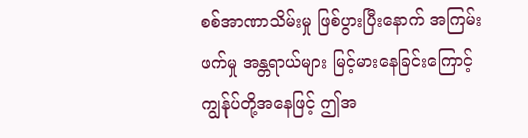စစ်အာဏာသိမ်းမှု ဖြစ်ပွားပြီးနောက် အကြမ်းဖက်မှု အန္တရာယ်များ မြင့်မားနေခြင်းကြောင့် ကျွန်ုပ်တို့အနေဖြင့် ဤအ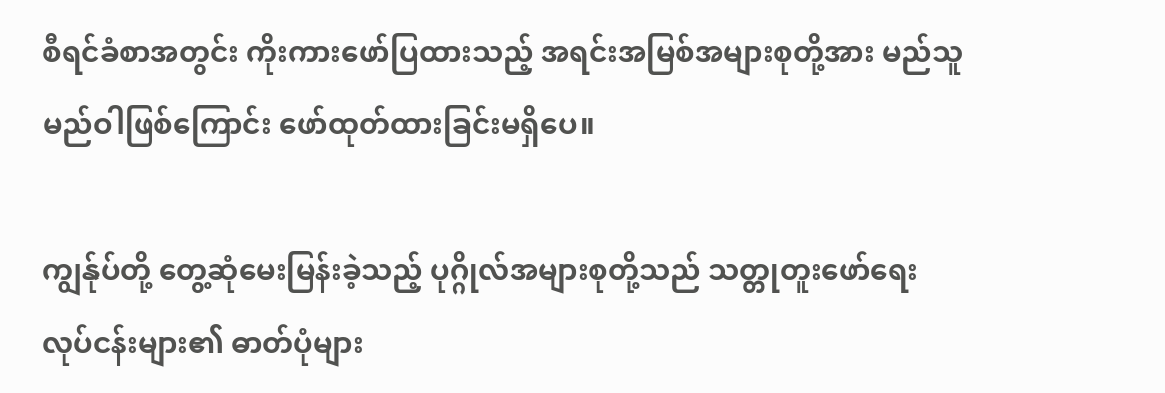စီရင်ခံစာအတွင်း ကိုးကားဖော်ပြထားသည့် အရင်းအမြစ်အများစုတို့အား မည်သူမည်ဝါဖြစ်ကြောင်း ဖော်ထုတ်ထားခြင်းမရှိပေ။

ကျွန်ုပ်တို့ တွေ့ဆုံမေးမြန်းခဲ့သည့် ပုဂ္ဂိုလ်အများစုတို့သည် သတ္တုတူးဖော်ရေး လုပ်ငန်းများ၏ ဓာတ်ပုံများ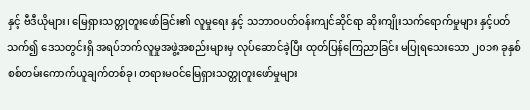နှင့် ဗီဒီယိုများ၊ မြေရှားသတ္တုတူးဖော်ခြင်း၏ လူမှုရေး နှင့် သဘာဝပတ်ဝန်းကျင်ဆိုင်ရာ ဆိုးကျိုးသက်ရောက်မှုများ နှင့်ပတ်သက်၍ ဒေသတွင်းရှိ အရပ်ဘက်လူမှုအဖွဲ့အစည်းများမှ လုပ်ဆောင်ခဲ့ပြီး ထုတ်ပြန်ကြေညာခြင်း မပြုရသေးသော ၂၀၁၈ ခုနှစ် စစ်တမ်းကောက်ယူချက်တစ်ခု၊ တရားမဝင်မြေရှားသတ္တုတူးဖော်မှုများ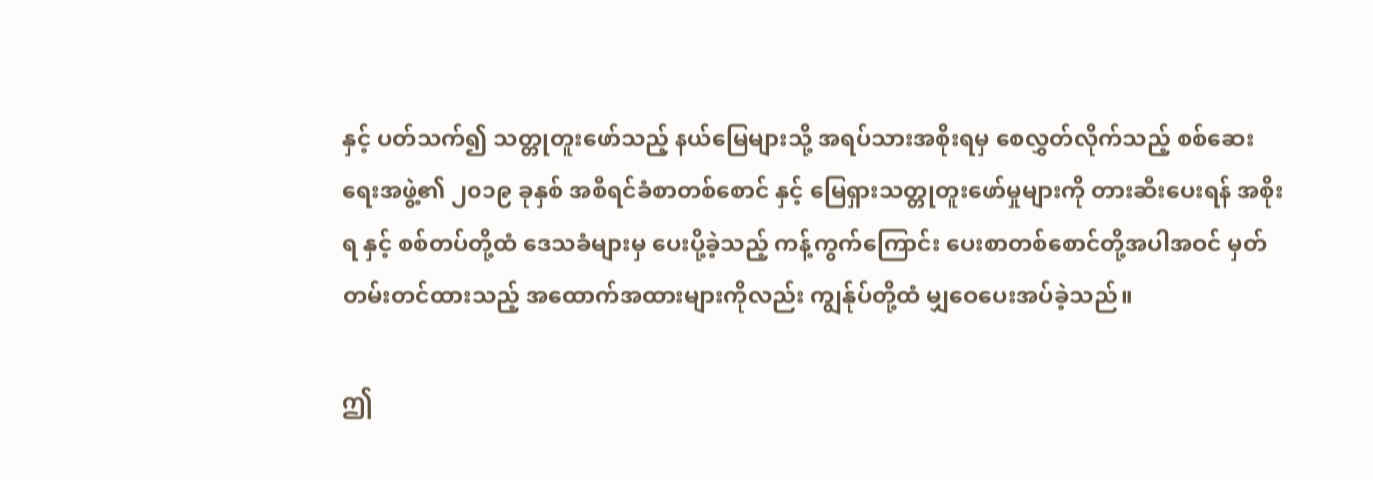နှင့် ပတ်သက်၍ သတ္တုတူးဖော်သည့် နယ်မြေများသို့ အရပ်သားအစိုးရမှ စေလွှတ်လိုက်သည့် စစ်ဆေးရေးအဖွဲ့၏ ၂၀၁၉ ခုနှစ် အစီရင်ခံစာတစ်စောင် နှင့် မြေရှားသတ္တုတူးဖော်မှုများကို တားဆီးပေးရန် အစိုးရ နှင့် စစ်တပ်တို့ထံ ဒေသခံများမှ ပေးပို့ခဲ့သည့် ကန့်ကွက်ကြောင်း ပေးစာတစ်စောင်တို့အပါအဝင် မှတ်တမ်းတင်ထားသည့် အထောက်အထားများကိုလည်း ကျွန်ုပ်တို့ထံ မျှဝေပေးအပ်ခဲ့သည်။

ဤ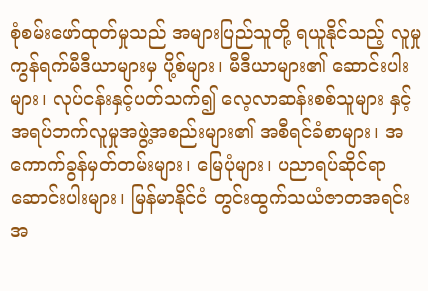စုံစမ်းဖော်ထုတ်မှုသည် အများပြည်သူတို့ ရယူနိုင်သည့် လူမှုကွန်ရက်မီဒီယာများမှ ပို့စ်များ၊ မီဒီယာများ၏ ဆောင်းပါးများ၊ လုပ်ငန်းနှင့်ပတ်သက်၍ လေ့လာဆန်းစစ်သူများ နှင့် အရပ်ဘက်လူမှုအဖွဲ့အစည်းများ၏ အစီရင်ခံစာများ၊ အကောက်ခွန်မှတ်တမ်းများ၊ မြေပုံများ၊ ပညာရပ်ဆိုင်ရာ ဆောင်းပါးများ၊ မြန်မာနိုင်ငံ တွင်းထွက်သယံဇာတအရင်းအ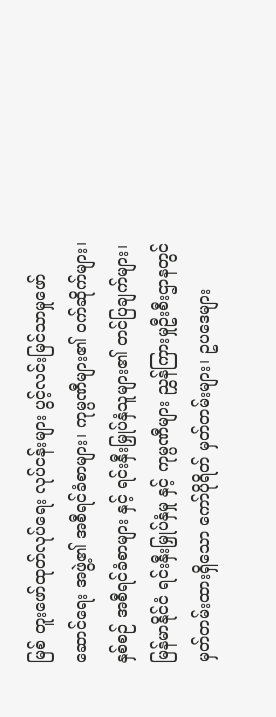မြစ် တူးဖော်ထုတ်လုပ်ရေး လုပ်ငန်းများ ပွင့်လင်းမြင်သာမှုဖော်ဆောင်ရေး အဖွဲ့၏ အစီရင်ခံစာများ၊ ကုမ္ပဏီများ၏ ဝက်ဆိုက်များ၊ နှစ်စဉ် အစီရင်ခံစာများ နှင့် ရင်းနှီးမြှုပ်နှံသူများ၏ တင်ပြချက်များ၊ မြန်မာနိုင်ငံ ရင်းနှီးမြှုပ်နှံမှု နှင့် ကုမ္ပဏီများ ညွှန်ကြားမှုဦးစီးဌာနတွင် မှတ်တမ်းထားရှိသော ကော်ပိုရိတ် မှတ်တမ်းများ၊ ဥပဒေများ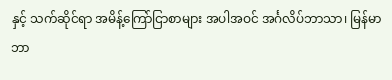နှင့် သက်ဆိုင်ရာ အမိန့်ကြော်ငြာစာများ အပါအဝင် အင်္ဂလိပ်ဘာသာ၊ မြန်မာဘာ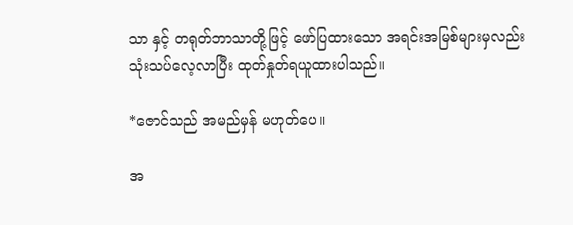သာ နှင့် တရုတ်ဘာသာတို့ဖြင့် ဖော်ပြထားသော အရင်းအမြစ်များမှလည်း သုံးသပ်လေ့လာပြီး ထုတ်နှုတ်ရယူထားပါသည်။

*ဇောင်သည် အမည်မှန် မဟုတ်ပေ။

အ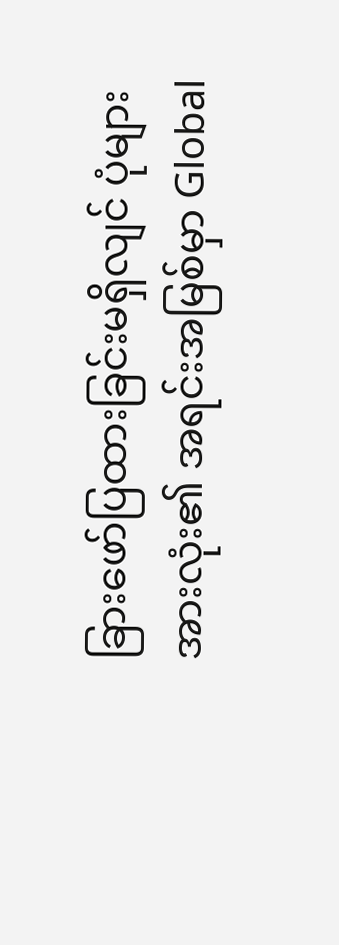ခြားဖော်ပြထားခြင်းမရှိလျင် ပုံများအားလုံး၏ အရင်းအမြစ်မှာ Global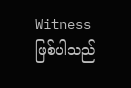Witness ဖြစ်ပါသည်